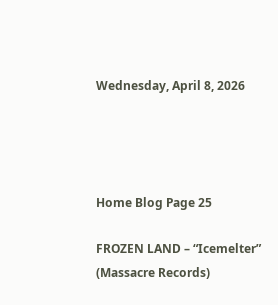Wednesday, April 8, 2026




Home Blog Page 25

FROZEN LAND – “Icemelter” (Massacre Records)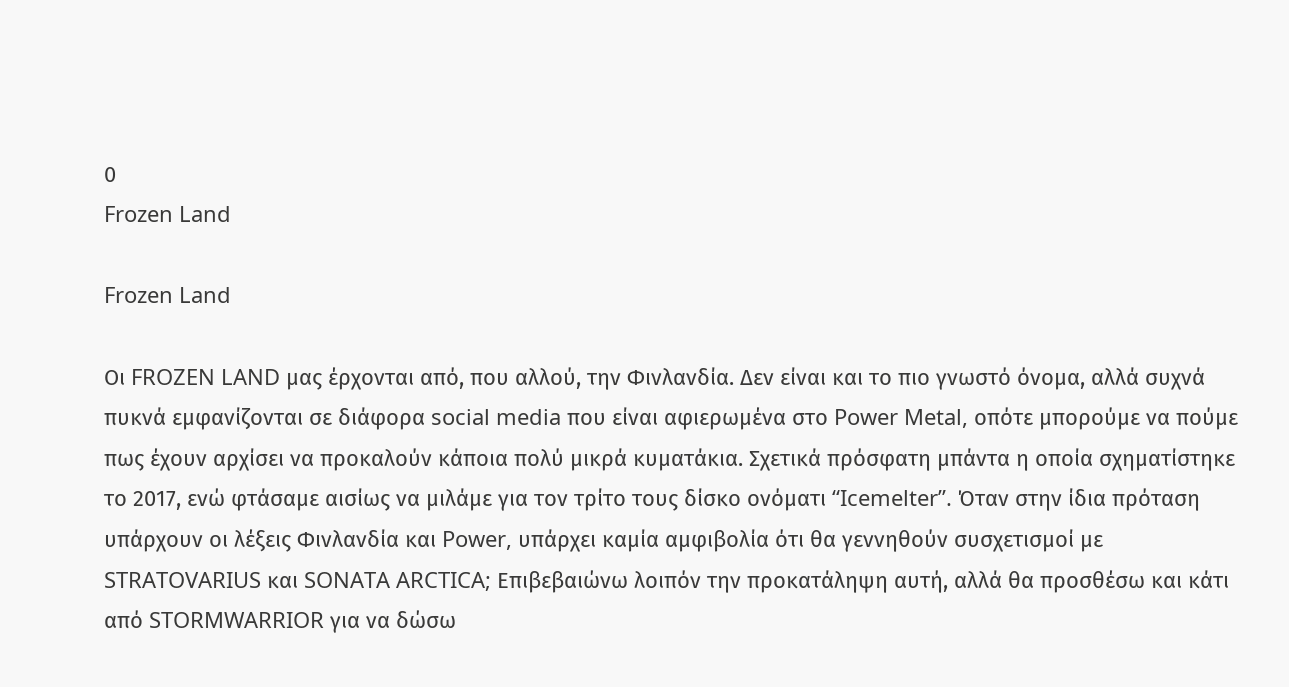0
Frozen Land

Frozen Land

Οι FROZEN LAND μας έρχονται από, που αλλού, την Φινλανδία. Δεν είναι και το πιο γνωστό όνομα, αλλά συχνά πυκνά εμφανίζονται σε διάφορα social media που είναι αφιερωμένα στο Power Metal, οπότε μπορούμε να πούμε πως έχουν αρχίσει να προκαλούν κάποια πολύ μικρά κυματάκια. Σχετικά πρόσφατη μπάντα η οποία σχηματίστηκε το 2017, ενώ φτάσαμε αισίως να μιλάμε για τον τρίτο τους δίσκο ονόματι “Icemelter”. Όταν στην ίδια πρόταση υπάρχουν οι λέξεις Φινλανδία και Power, υπάρχει καμία αμφιβολία ότι θα γεννηθούν συσχετισμοί με STRATOVARIUS και SONATA ARCTICA; Επιβεβαιώνω λοιπόν την προκατάληψη αυτή, αλλά θα προσθέσω και κάτι από STORMWARRIOR για να δώσω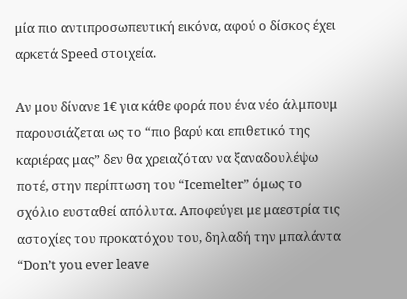μία πιο αντιπροσωπευτική εικόνα, αφού ο δίσκος έχει αρκετά Speed στοιχεία.

Αν μου δίνανε 1€ για κάθε φορά που ένα νέο άλμπουμ παρουσιάζεται ως το “πιο βαρύ και επιθετικό της καριέρας μας” δεν θα χρειαζόταν να ξαναδουλέψω ποτέ, στην περίπτωση του “Icemelter” όμως το σχόλιο ευσταθεί απόλυτα. Αποφεύγει με μαεστρία τις αστοχίες του προκατόχου του, δηλαδή την μπαλάντα “Don’t you ever leave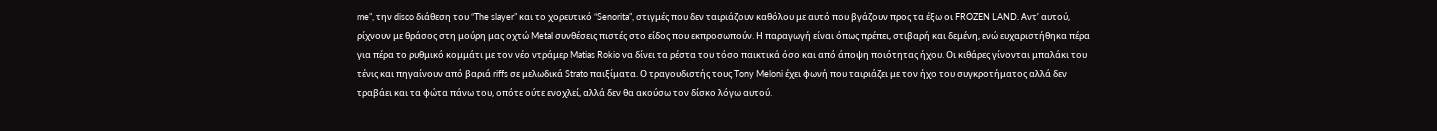me”, την disco διάθεση του “The slayer” και το χορευτικό “Senorita”, στιγμές που δεν ταιριάζουν καθόλου με αυτό που βγάζουν προς τα έξω οι FROZEN LAND. Αντ’ αυτού, ρίχνουν με θράσος στη μούρη μας οχτώ Metal συνθέσεις πιστές στο είδος που εκπροσωπούν. Η παραγωγή είναι όπως πρέπει, στιβαρή και δεμένη, ενώ ευχαριστήθηκα πέρα για πέρα το ρυθμικό κομμάτι με τον νέο ντράμερ Matias Rokio να δίνει τα ρέστα του τόσο παικτικά όσο και από άποψη ποιότητας ήχου. Οι κιθάρες γίνονται μπαλάκι του τένις και πηγαίνουν από βαριά riffs σε μελωδικά Strato παιξίματα. Ο τραγουδιστής τους Tony Meloni έχει φωνή που ταιριάζει με τον ήχο του συγκροτήματος αλλά δεν τραβάει και τα φώτα πάνω του, οπότε ούτε ενοχλεί, αλλά δεν θα ακούσω τον δίσκο λόγω αυτού.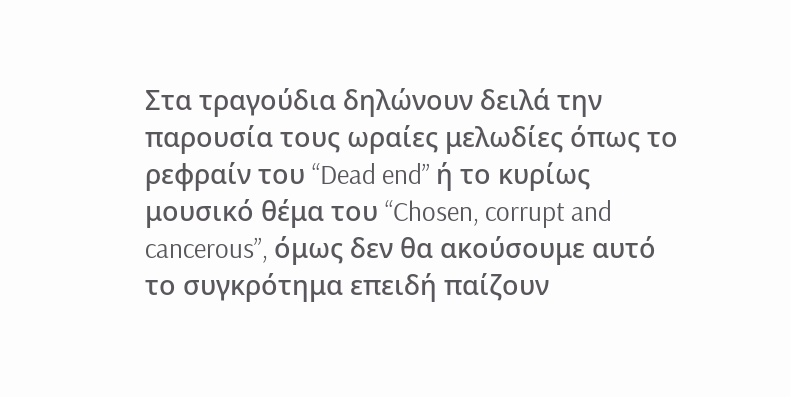Στα τραγούδια δηλώνουν δειλά την παρουσία τους ωραίες μελωδίες όπως το ρεφραίν του “Dead end” ή το κυρίως μουσικό θέμα του “Chosen, corrupt and cancerous”, όμως δεν θα ακούσουμε αυτό το συγκρότημα επειδή παίζουν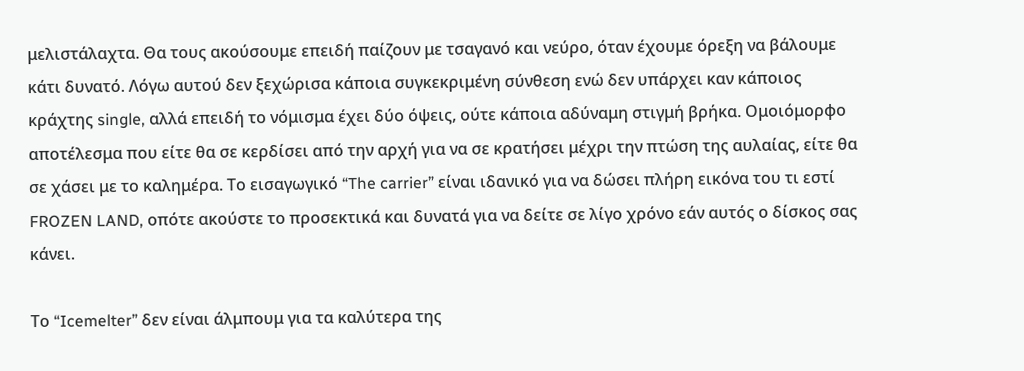μελιστάλαχτα. Θα τους ακούσουμε επειδή παίζουν με τσαγανό και νεύρο, όταν έχουμε όρεξη να βάλουμε κάτι δυνατό. Λόγω αυτού δεν ξεχώρισα κάποια συγκεκριμένη σύνθεση ενώ δεν υπάρχει καν κάποιος κράχτης single, αλλά επειδή το νόμισμα έχει δύο όψεις, ούτε κάποια αδύναμη στιγμή βρήκα. Ομοιόμορφο αποτέλεσμα που είτε θα σε κερδίσει από την αρχή για να σε κρατήσει μέχρι την πτώση της αυλαίας, είτε θα σε χάσει με το καλημέρα. Το εισαγωγικό “The carrier” είναι ιδανικό για να δώσει πλήρη εικόνα του τι εστί FROZEN LAND, οπότε ακούστε το προσεκτικά και δυνατά για να δείτε σε λίγο χρόνο εάν αυτός ο δίσκος σας κάνει.

Tο “Icemelter” δεν είναι άλμπουμ για τα καλύτερα της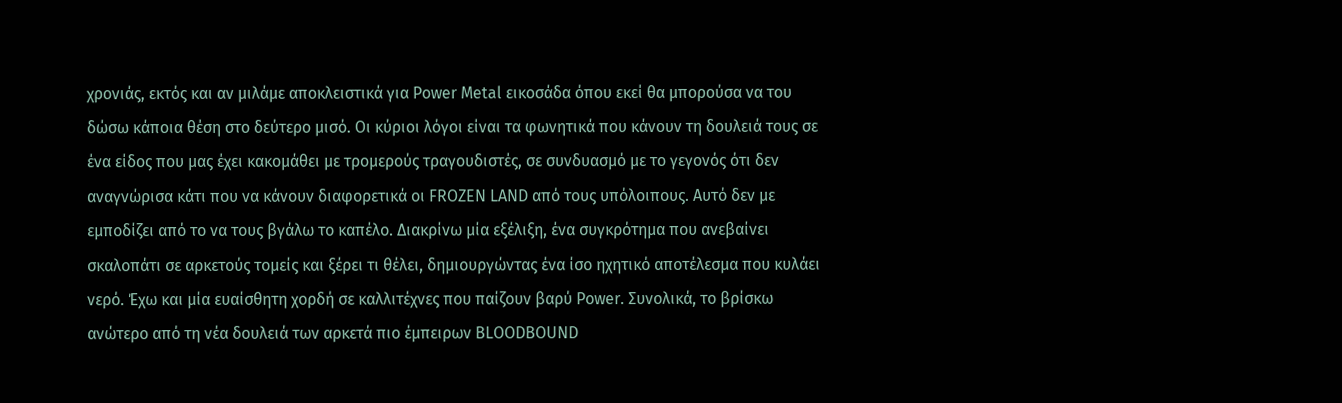χρονιάς, εκτός και αν μιλάμε αποκλειστικά για Power Metal εικοσάδα όπου εκεί θα μπορούσα να του δώσω κάποια θέση στο δεύτερο μισό. Οι κύριοι λόγοι είναι τα φωνητικά που κάνουν τη δουλειά τους σε ένα είδος που μας έχει κακομάθει με τρομερούς τραγουδιστές, σε συνδυασμό με το γεγονός ότι δεν αναγνώρισα κάτι που να κάνουν διαφορετικά οι FROZEN LAND από τους υπόλοιπους. Αυτό δεν με εμποδίζει από το να τους βγάλω το καπέλο. Διακρίνω μία εξέλιξη, ένα συγκρότημα που ανεβαίνει σκαλοπάτι σε αρκετούς τομείς και ξέρει τι θέλει, δημιουργώντας ένα ίσο ηχητικό αποτέλεσμα που κυλάει νερό. Έχω και μία ευαίσθητη χορδή σε καλλιτέχνες που παίζουν βαρύ Power. Συνολικά, το βρίσκω ανώτερο από τη νέα δουλειά των αρκετά πιο έμπειρων BLOODBOUND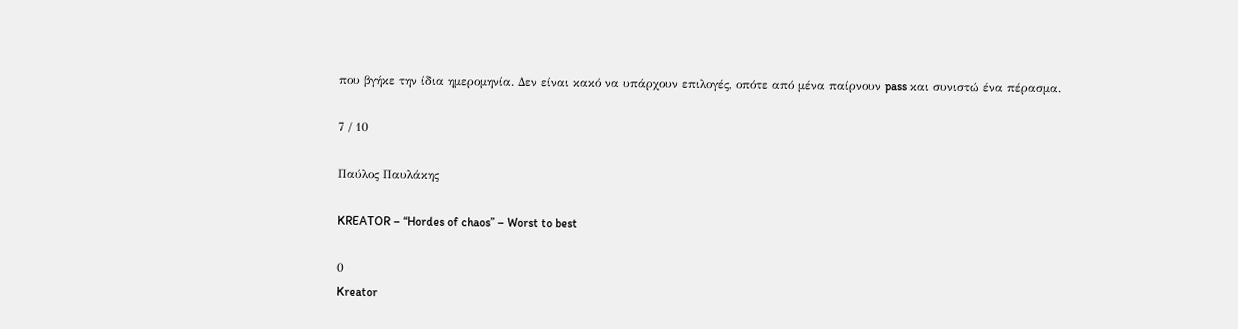που βγήκε την ίδια ημερομηνία. Δεν είναι κακό να υπάρχουν επιλογές, οπότε από μένα παίρνουν pass και συνιστώ ένα πέρασμα.

7 / 10

Παύλος Παυλάκης

KREATOR – “Hordes of chaos” – Worst to best

0
Kreator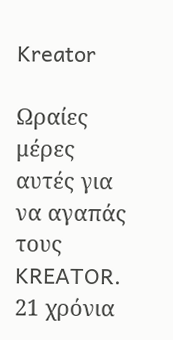Kreator

Ωραίες μέρες αυτές για να αγαπάς τους KREATOR. 21 χρόνια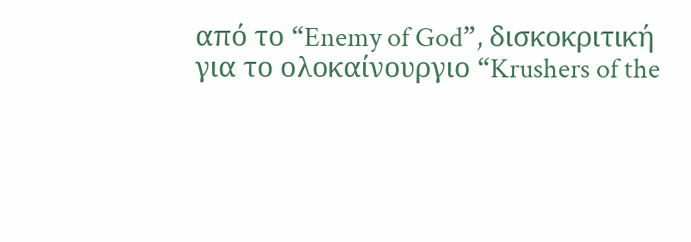από το “Enemy of God”, δισκοκριτική για το ολοκαίνουργιο “Krushers of the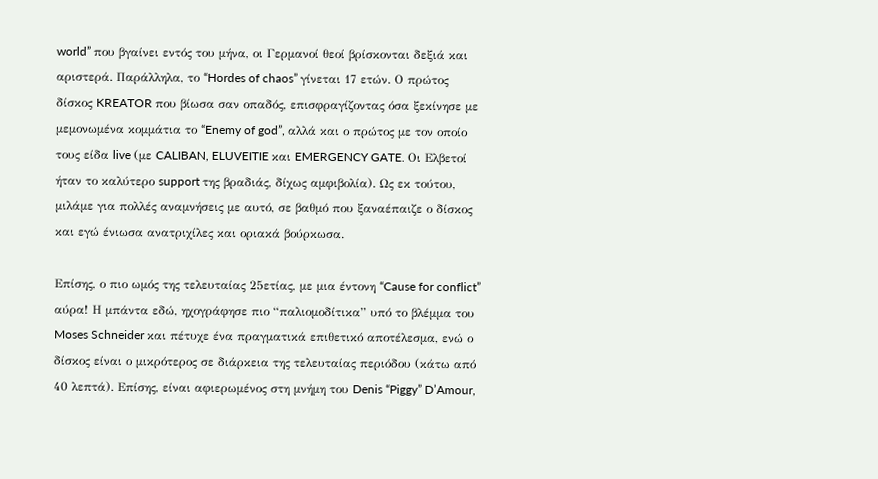world” που βγαίνει εντός του μήνα, οι Γερμανοί θεοί βρίσκονται δεξιά και αριστερά. Παράλληλα, το “Hordes of chaos” γίνεται 17 ετών. Ο πρώτος δίσκος KREATOR που βίωσα σαν οπαδός, επισφραγίζοντας όσα ξεκίνησε με μεμονωμένα κομμάτια το “Enemy of god”, αλλά και ο πρώτος με τον οποίο τους είδα live (με CALIBAN, ELUVEITIE και EMERGENCY GATE. Οι Ελβετοί ήταν το καλύτερο support της βραδιάς, δίχως αμφιβολία). Ως εκ τούτου, μιλάμε για πολλές αναμνήσεις με αυτό, σε βαθμό που ξαναέπαιζε ο δίσκος και εγώ ένιωσα ανατριχίλες και οριακά βούρκωσα.

Επίσης, ο πιο ωμός της τελευταίας 25ετίας, με μια έντονη “Cause for conflict” αύρα! Η μπάντα εδώ, ηχογράφησε πιο “παλιομοδίτικα” υπό το βλέμμα του Moses Schneider και πέτυχε ένα πραγματικά επιθετικό αποτέλεσμα, ενώ ο δίσκος είναι ο μικρότερος σε διάρκεια της τελευταίας περιόδου (κάτω από 40 λεπτά). Επίσης, είναι αφιερωμένος στη μνήμη του Denis “Piggy” D’Amour,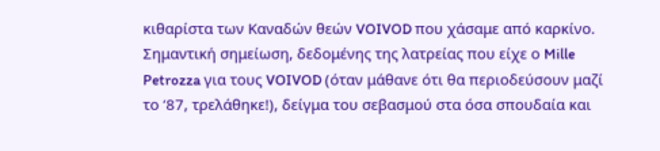κιθαρίστα των Καναδών θεών VOIVOD που χάσαμε από καρκίνο. Σημαντική σημείωση, δεδομένης της λατρείας που είχε ο Mille Petrozza για τους VOIVOD (όταν μάθανε ότι θα περιοδεύσουν μαζί το ‘87, τρελάθηκε!), δείγμα του σεβασμού στα όσα σπουδαία και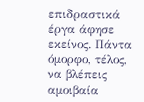επιδραστικά έργα άφησε εκείνος. Πάντα όμορφο, τέλος, να βλέπεις αμοιβαία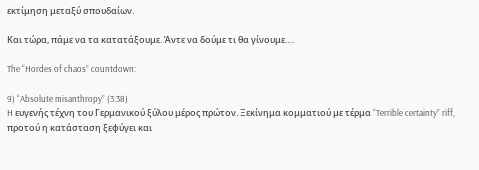εκτίμηση μεταξύ σπουδαίων.

Και τώρα, πάμε να τα κατατάξουμε. Άντε να δούμε τι θα γίνουμε….

The “Hordes of chaos” countdown:

9) “Absolute misanthropy” (3:38)
H ευγενής τέχνη του Γερμανικού ξύλου μέρος πρώτον. Ξεκίνημα κομματιού με τέρμα “Terrible certainty” riff, προτού η κατάσταση ξεφύγει και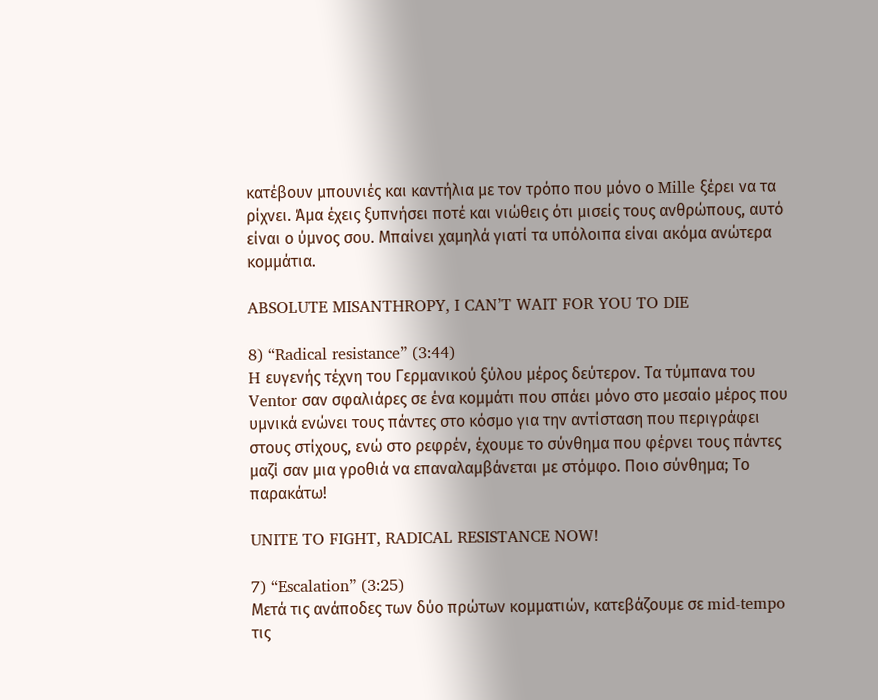κατέβουν μπουνιές και καντήλια με τον τρόπο που μόνο ο Mille ξέρει να τα ρίχνει. Άμα έχεις ξυπνήσει ποτέ και νιώθεις ότι μισείς τους ανθρώπους, αυτό είναι ο ύμνος σου. Μπαίνει χαμηλά γιατί τα υπόλοιπα είναι ακόμα ανώτερα κομμάτια.

ABSOLUTE MISANTHROPY, I CAN’T WAIT FOR YOU TO DIE

8) “Radical resistance” (3:44)
H ευγενής τέχνη του Γερμανικού ξύλου μέρος δεύτερον. Τα τύμπανα του Ventor σαν σφαλιάρες σε ένα κομμάτι που σπάει μόνο στο μεσαίο μέρος που υμνικά ενώνει τους πάντες στο κόσμο για την αντίσταση που περιγράφει στους στίχους, ενώ στο ρεφρέν, έχουμε το σύνθημα που φέρνει τους πάντες μαζί σαν μια γροθιά να επαναλαμβάνεται με στόμφο. Ποιο σύνθημα; Το παρακάτω!

UNITE TO FIGHT, RADICAL RESISTANCE NOW!

7) “Escalation” (3:25)
Μετά τις ανάποδες των δύο πρώτων κομματιών, κατεβάζουμε σε mid-tempo τις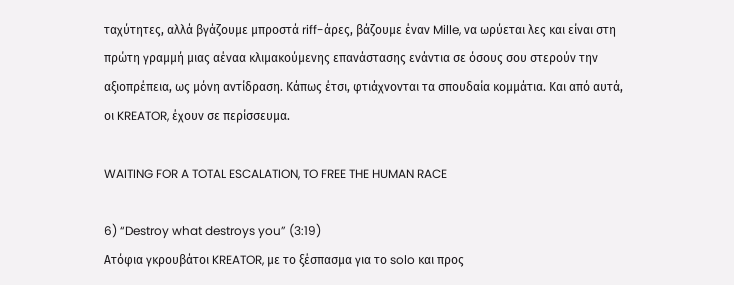ταχύτητες, αλλά βγάζουμε μπροστά riff-άρες, βάζουμε έναν Mille, να ωρύεται λες και είναι στη πρώτη γραμμή μιας αέναα κλιμακούμενης επανάστασης ενάντια σε όσους σου στερούν την αξιοπρέπεια, ως μόνη αντίδραση. Κάπως έτσι, φτιάχνονται τα σπουδαία κομμάτια. Και από αυτά, οι KREATOR, έχουν σε περίσσευμα.

WAITING FOR A TOTAL ESCALATION, TO FREE THE HUMAN RACE

6) “Destroy what destroys you” (3:19)
Ατόφια γκρουβάτοι KREATOR, με το ξέσπασμα για το solo και προς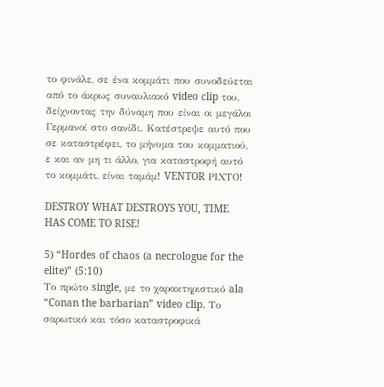το φινάλε, σε ένα κομμάτι που συνοδεύεται από το άκρως συναυλιακό video clip του, δείχνοντας την δύναμη που είναι οι μεγάλοι Γερμανοί στο σανίδι. Κατέστρεψε αυτό που σε καταστρέφει, το μήνυμα του κομματιού, ε και αν μη τι άλλο, για καταστροφή αυτό το κομμάτι, είναι ταμάμ! VENTOR ΡΙΧΤΟ!

DESTROY WHAT DESTROYS YOU, TIME HAS COME TO RISE!

5) “Hordes of chaos (a necrologue for the elite)” (5:10)
Το πρώτο single, με το χαρακτηριστικό ala “Conan the barbarian” video clip. Το σαρωτικό και τόσο καταστροφικά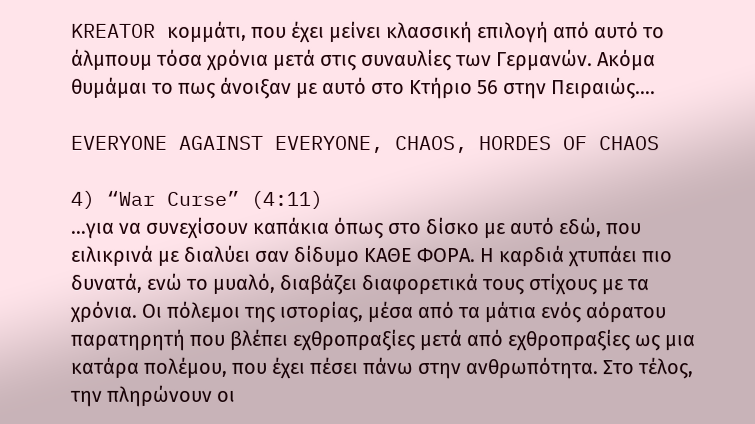KREATOR κομμάτι, που έχει μείνει κλασσική επιλογή από αυτό το άλμπουμ τόσα χρόνια μετά στις συναυλίες των Γερμανών. Ακόμα θυμάμαι το πως άνοιξαν με αυτό στο Κτήριο 56 στην Πειραιώς….

EVERYONE AGAINST EVERYONE, CHAOS, HORDES OF CHAOS

4) “War Curse” (4:11)
…για να συνεχίσουν καπάκια όπως στο δίσκο με αυτό εδώ, που ειλικρινά με διαλύει σαν δίδυμο ΚΑΘΕ ΦΟΡΑ. Η καρδιά χτυπάει πιο δυνατά, ενώ το μυαλό, διαβάζει διαφορετικά τους στίχους με τα χρόνια. Οι πόλεμοι της ιστορίας, μέσα από τα μάτια ενός αόρατου παρατηρητή που βλέπει εχθροπραξίες μετά από εχθροπραξίες ως μια κατάρα πολέμου, που έχει πέσει πάνω στην ανθρωπότητα. Στο τέλος, την πληρώνουν οι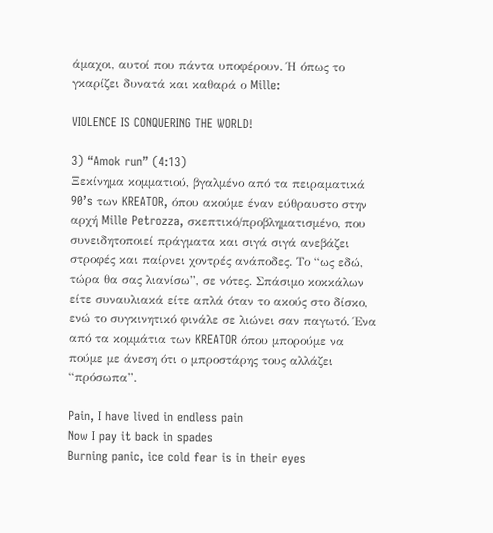άμαχοι, αυτοί που πάντα υποφέρουν. Ή όπως το γκαρίζει δυνατά και καθαρά ο Mille:

VIOLENCE IS CONQUERING THE WORLD!

3) “Amok run” (4:13)
Ξεκίνημα κομματιού, βγαλμένο από τα πειραματικά 90’s των KREATOR, όπου ακούμε έναν εύθραυστο στην αρχή Mille Petrozza, σκεπτικό/προβληματισμένο, που συνειδητοποιεί πράγματα και σιγά σιγά ανεβάζει στροφές και παίρνει χοντρές ανάποδες. Το “ως εδώ, τώρα θα σας λιανίσω”, σε νότες. Σπάσιμο κοκκάλων είτε συναυλιακά είτε απλά όταν το ακούς στο δίσκο, ενώ το συγκινητικό φινάλε σε λιώνει σαν παγωτό. Ένα από τα κομμάτια των KREATOR όπου μπορούμε να πούμε με άνεση ότι ο μπροστάρης τους αλλάζει “πρόσωπα”.

Pain, I have lived in endless pain
Now I pay it back in spades
Burning panic, ice cold fear is in their eyes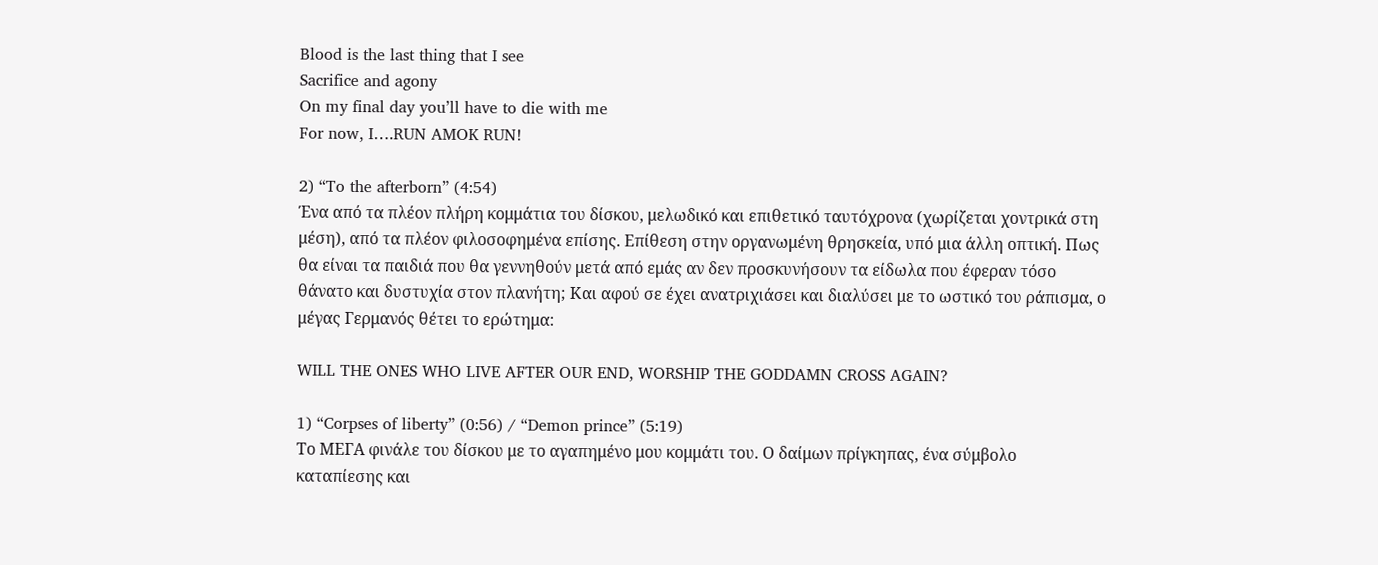Blood is the last thing that I see
Sacrifice and agony
On my final day you’ll have to die with me
For now, I….RUN AMOK RUN!

2) “To the afterborn” (4:54)
Ένα από τα πλέον πλήρη κομμάτια του δίσκου, μελωδικό και επιθετικό ταυτόχρονα (χωρίζεται χοντρικά στη μέση), από τα πλέον φιλοσοφημένα επίσης. Επίθεση στην οργανωμένη θρησκεία, υπό μια άλλη οπτική. Πως θα είναι τα παιδιά που θα γεννηθούν μετά από εμάς αν δεν προσκυνήσουν τα είδωλα που έφεραν τόσο θάνατο και δυστυχία στον πλανήτη; Και αφού σε έχει ανατριχιάσει και διαλύσει με το ωστικό του ράπισμα, ο μέγας Γερμανός θέτει το ερώτημα:

WILL THE ONES WHO LIVE AFTER OUR END, WORSHIP THE GODDAMN CROSS AGAIN?

1) “Corpses of liberty” (0:56) / “Demon prince” (5:19)
Το ΜΕΓΑ φινάλε του δίσκου με το αγαπημένο μου κομμάτι του. Ο δαίμων πρίγκηπας, ένα σύμβολο καταπίεσης και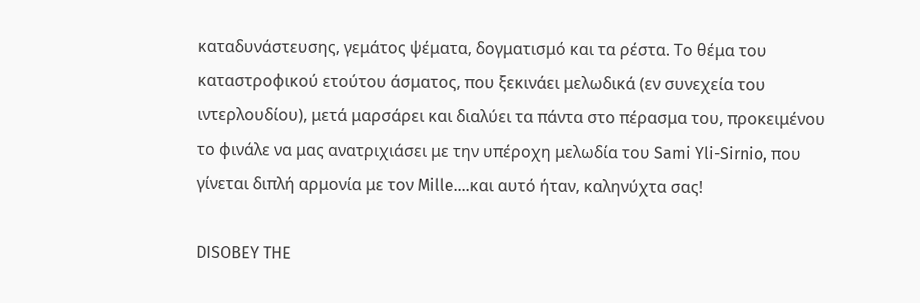καταδυνάστευσης, γεμάτος ψέματα, δογματισμό και τα ρέστα. Το θέμα του καταστροφικού ετούτου άσματος, που ξεκινάει μελωδικά (εν συνεχεία του ιντερλουδίου), μετά μαρσάρει και διαλύει τα πάντα στο πέρασμα του, προκειμένου το φινάλε να μας ανατριχιάσει με την υπέροχη μελωδία του Sami Yli-Sirnio, που γίνεται διπλή αρμονία με τον Mille….και αυτό ήταν, καληνύχτα σας!

DISOBEY THE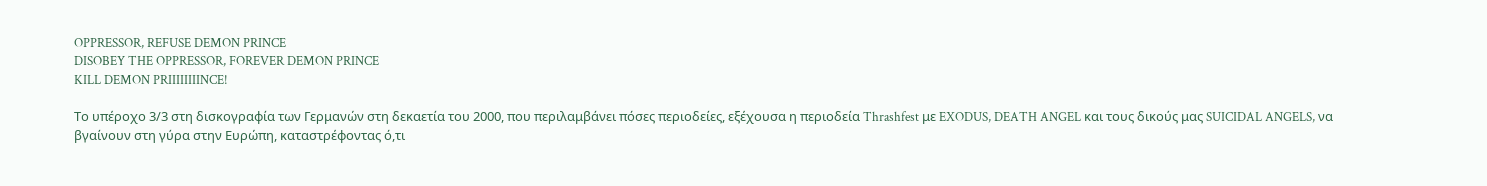OPPRESSOR, REFUSE DEMON PRINCE
DISOBEY THE OPPRESSOR, FOREVER DEMON PRINCE
KILL DEMON PRIIIIIIIINCE!

Το υπέροχο 3/3 στη δισκογραφία των Γερμανών στη δεκαετία του 2000, που περιλαμβάνει πόσες περιοδείες, εξέχουσα η περιοδεία Thrashfest με EXODUS, DEATH ANGEL και τους δικούς μας SUICIDAL ANGELS, να βγαίνουν στη γύρα στην Ευρώπη, καταστρέφοντας ό,τι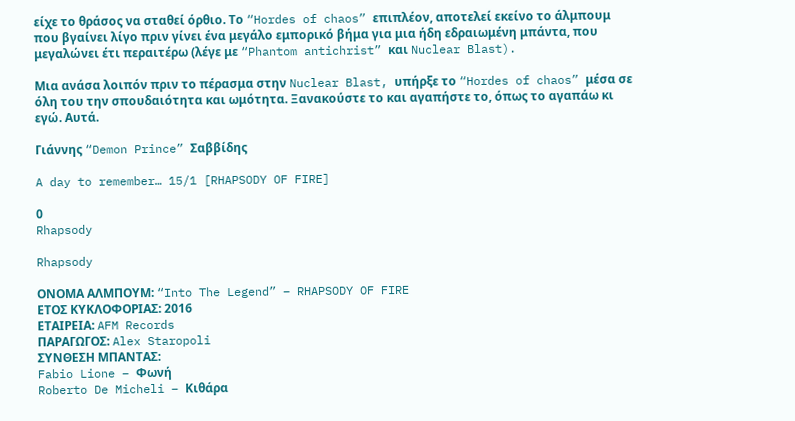είχε το θράσος να σταθεί όρθιο. Το “Hordes of chaos” επιπλέον, αποτελεί εκείνο το άλμπουμ που βγαίνει λίγο πριν γίνει ένα μεγάλο εμπορικό βήμα για μια ήδη εδραιωμένη μπάντα, που μεγαλώνει έτι περαιτέρω (λέγε με “Phantom antichrist” και Nuclear Blast).

Μια ανάσα λοιπόν πριν το πέρασμα στην Nuclear Blast, υπήρξε το “Hordes of chaos” μέσα σε όλη του την σπουδαιότητα και ωμότητα. Ξανακούστε το και αγαπήστε το, όπως το αγαπάω κι εγώ. Αυτά.

Γιάννης “Demon Prince” Σαββίδης

A day to remember… 15/1 [RHAPSODY OF FIRE]

0
Rhapsody

Rhapsody

ΟΝΟΜΑ ΑΛΜΠΟΥΜ: “Into The Legend” – RHAPSODY OF FIRE
ΕΤΟΣ ΚΥΚΛΟΦΟΡΙΑΣ: 2016
ΕΤΑΙΡΕΙΑ: AFM Records
ΠΑΡΑΓΩΓΟΣ: Alex Staropoli
ΣΥΝΘΕΣΗ ΜΠΑΝΤΑΣ:
Fabio Lione – Φωνή
Roberto De Micheli – Κιθάρα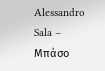Alessandro Sala – Μπάσο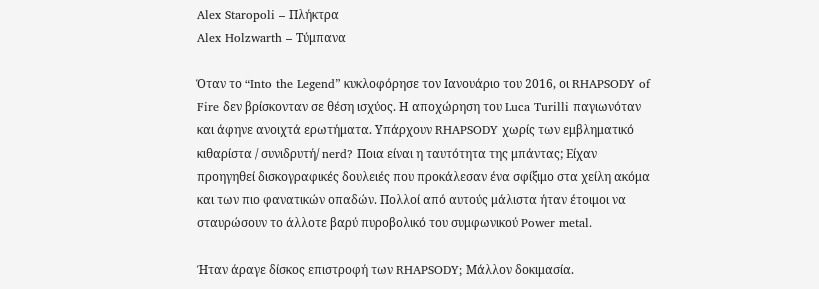Alex Staropoli – Πλήκτρα
Alex Holzwarth – Τύμπανα

Όταν το “Into the Legend” κυκλοφόρησε τον Ιανουάριο του 2016, οι RHAPSODY of Fire δεν βρίσκονταν σε θέση ισχύος. Η αποχώρηση του Luca Turilli παγιωνόταν και άφηνε ανοιχτά ερωτήματα. Υπάρχουν RHAPSODY χωρίς των εμβληματικό κιθαρίστα / συνιδρυτή/ nerd? Ποια είναι η ταυτότητα της μπάντας; Είχαν προηγηθεί δισκογραφικές δουλειές που προκάλεσαν ένα σφίξιμο στα χείλη ακόμα και των πιο φανατικών οπαδών. Πολλοί από αυτούς μάλιστα ήταν έτοιμοι να σταυρώσουν το άλλοτε βαρύ πυροβολικό του συμφωνικού Power metal.

Ήταν άραγε δίσκος επιστροφή των RHAPSODY; Mάλλον δοκιμασία.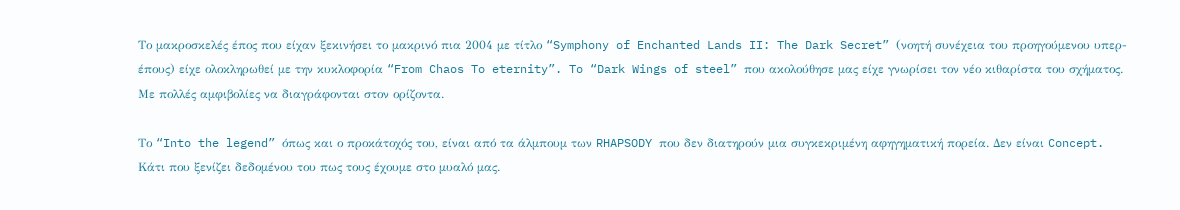Το μακροσκελές έπος που είχαν ξεκινήσει το μακρινό πια 2004 με τίτλο “Symphony of Enchanted Lands II: The Dark Secret” (νοητή συνέχεια του προηγούμενου υπερ-έπους) είχε ολοκληρωθεί με την κυκλοφορία “From Chaos To eternity”. To “Dark Wings of steel” που ακολούθησε μας είχε γνωρίσει τον νέο κιθαρίστα του σχήματος. Με πολλές αμφιβολίες να διαγράφονται στον ορίζοντα.

Το “Into the legend” όπως και ο προκάτοχός του, είναι από τα άλμπουμ των RHAPSODY που δεν διατηρούν μια συγκεκριμένη αφηγηματική πορεία. Δεν είναι Concept. Κάτι που ξενίζει δεδομένου του πως τους έχουμε στο μυαλό μας.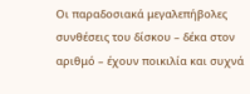Οι παραδοσιακά μεγαλεπήβολες συνθέσεις του δίσκου – δέκα στον αριθμό – έχουν ποικιλία και συχνά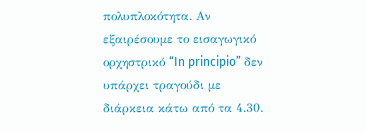πολυπλοκότητα. Αν εξαιρέσουμε το εισαγωγικό ορχηστρικό “In principio” δεν υπάρχει τραγούδι με διάρκεια κάτω από τα 4.30.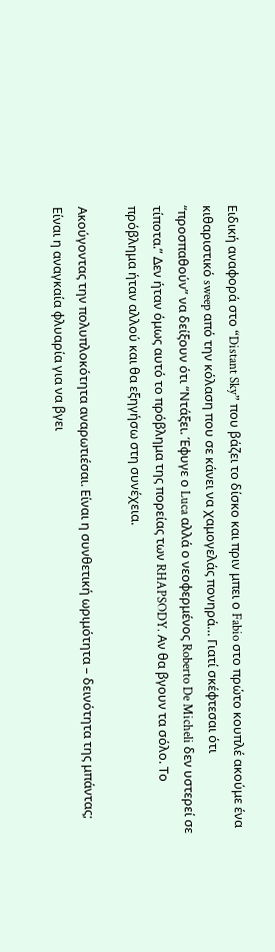Ειδική αναφορά στο “Distant Sky” που βάζει το δίσκο και πριν μπει ο Fabio στο πρώτο κουπλέ ακούμε ένα κιθαριστικό sweep από την κόλαση που σε κάνει να χαμογελάς πονηρά… Γιατί σκέφτεσαι ότι “προσπαθούν” να δείξουν ότι “Ντάξει. Έφυγε ο Luca αλλά ο νεοφερμένος Roberto De Micheli δεν υστερεί σε τίποτα.” Δεν ήταν όμως αυτό το πρόβλημα της πορείας των RHAPSODY. Αν θα βγουν τα σόλο. Το πρόβλημα ήταν αλλού και θα εξηγήσω στη συνέχεια.

Ακούγοντας την πολυπλοκότητα αναρωτιέσαι. Είναι η συνθετική ωριμότητα – δεινότητα της μπάντας; Είναι η αναγκαία φλυαρία για να βγει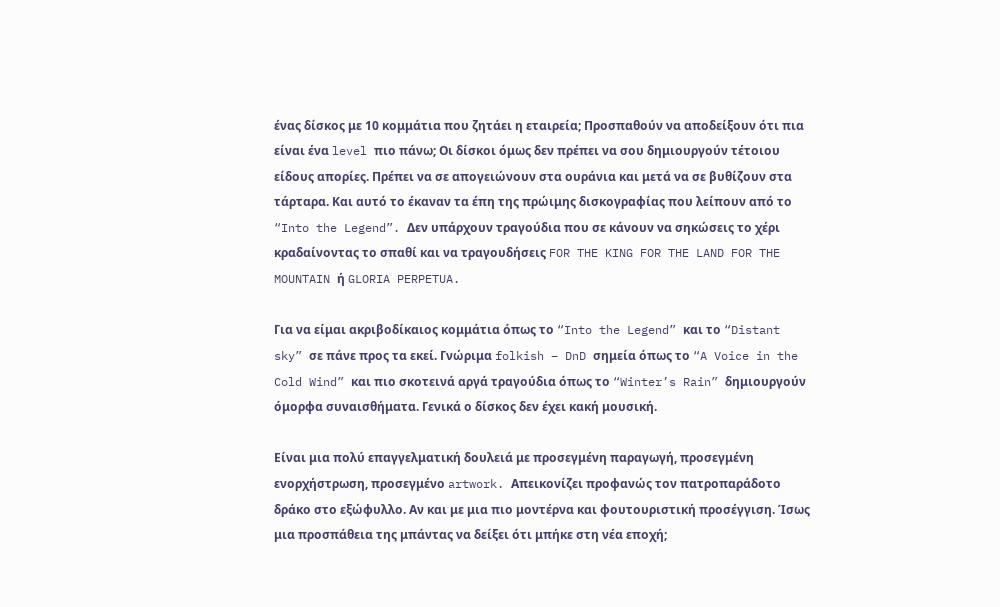ένας δίσκος με 10 κομμάτια που ζητάει η εταιρεία; Προσπαθούν να αποδείξουν ότι πια είναι ένα level πιο πάνω; Οι δίσκοι όμως δεν πρέπει να σου δημιουργούν τέτοιου είδους απορίες. Πρέπει να σε απογειώνουν στα ουράνια και μετά να σε βυθίζουν στα τάρταρα. Και αυτό το έκαναν τα έπη της πρώιμης δισκογραφίας που λείπουν από το “Into the Legend”. Δεν υπάρχουν τραγούδια που σε κάνουν να σηκώσεις το χέρι κραδαίνοντας το σπαθί και να τραγουδήσεις FOR THE KING FOR THE LAND FOR THE MOUNTAIN ή GLORIA PERPETUA.

Για να είμαι ακριβοδίκαιος κομμάτια όπως το “Into the Legend” και το “Distant sky” σε πάνε προς τα εκεί. Γνώριμα folkish – DnD σημεία όπως το “A Voice in the Cold Wind” και πιο σκοτεινά αργά τραγούδια όπως το “Winter’s Rain” δημιουργούν όμορφα συναισθήματα. Γενικά ο δίσκος δεν έχει κακή μουσική.

Είναι μια πολύ επαγγελματική δουλειά με προσεγμένη παραγωγή, προσεγμένη ενορχήστρωση, προσεγμένο artwork. Απεικονίζει προφανώς τον πατροπαράδοτο δράκο στο εξώφυλλο. Αν και με μια πιο μοντέρνα και φουτουριστική προσέγγιση. Ίσως μια προσπάθεια της μπάντας να δείξει ότι μπήκε στη νέα εποχή;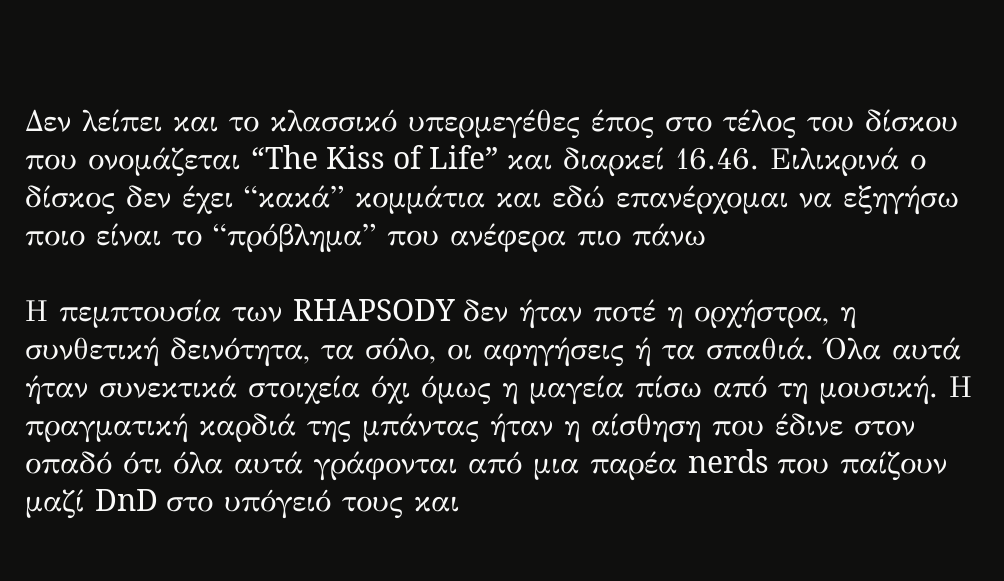Δεν λείπει και το κλασσικό υπερμεγέθες έπος στο τέλος του δίσκου που ονομάζεται “The Kiss of Life” και διαρκεί 16.46. Eιλικρινά ο δίσκος δεν έχει “κακά” κομμάτια και εδώ επανέρχομαι να εξηγήσω ποιο είναι το “πρόβλημα” που ανέφερα πιο πάνω

Η πεμπτουσία των RHAPSODY δεν ήταν ποτέ η ορχήστρα, η συνθετική δεινότητα, τα σόλο, οι αφηγήσεις ή τα σπαθιά. Όλα αυτά ήταν συνεκτικά στοιχεία όχι όμως η μαγεία πίσω από τη μουσική. Η πραγματική καρδιά της μπάντας ήταν η αίσθηση που έδινε στον οπαδό ότι όλα αυτά γράφονται από μια παρέα nerds που παίζουν μαζί DnD στο υπόγειό τους και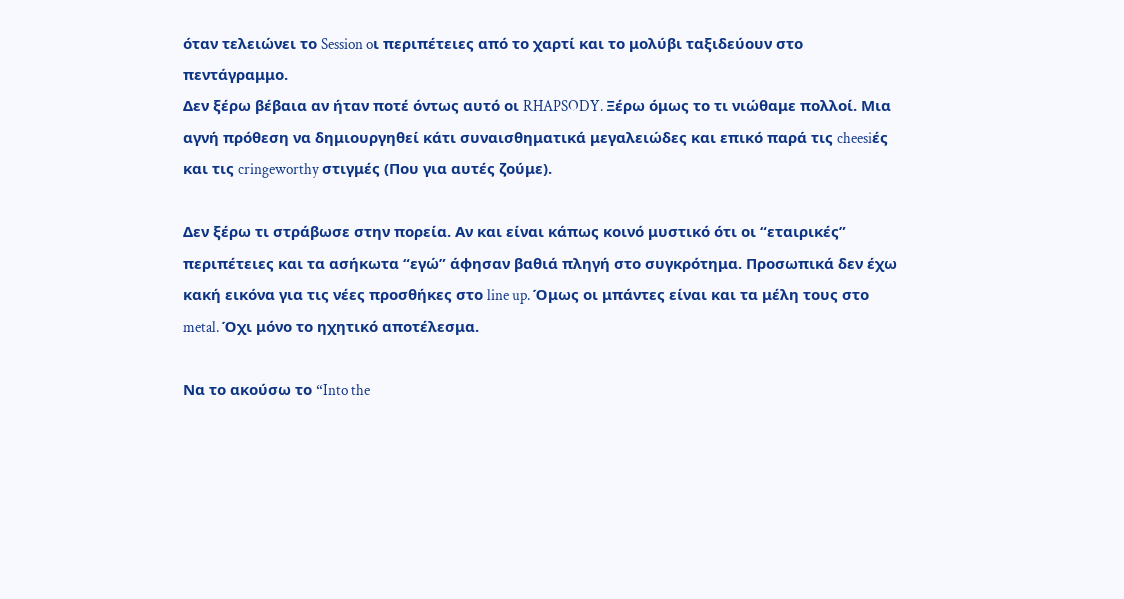όταν τελειώνει το Session oι περιπέτειες από το χαρτί και το μολύβι ταξιδεύουν στο πεντάγραμμο.
Δεν ξέρω βέβαια αν ήταν ποτέ όντως αυτό οι RHAPSODY. Ξέρω όμως το τι νιώθαμε πολλοί. Μια αγνή πρόθεση να δημιουργηθεί κάτι συναισθηματικά μεγαλειώδες και επικό παρά τις cheesiές και τις cringeworthy στιγμές (Που για αυτές ζούμε).

Δεν ξέρω τι στράβωσε στην πορεία. Αν και είναι κάπως κοινό μυστικό ότι οι “εταιρικές” περιπέτειες και τα ασήκωτα “εγώ” άφησαν βαθιά πληγή στο συγκρότημα. Προσωπικά δεν έχω κακή εικόνα για τις νέες προσθήκες στο line up. Όμως οι μπάντες είναι και τα μέλη τους στο metal. Όχι μόνο το ηχητικό αποτέλεσμα.

Να το ακούσω το “Into the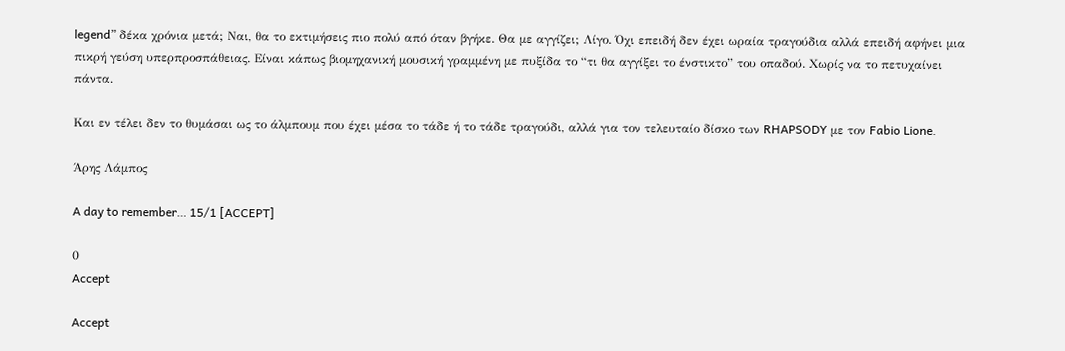legend” δέκα χρόνια μετά; Ναι, θα το εκτιμήσεις πιο πολύ από όταν βγήκε. Θα με αγγίζει; Λίγο. Όχι επειδή δεν έχει ωραία τραγούδια αλλά επειδή αφήνει μια πικρή γεύση υπερπροσπάθειας. Είναι κάπως βιομηχανική μουσική γραμμένη με πυξίδα το “τι θα αγγίξει το ένστικτο” του οπαδού. Χωρίς να το πετυχαίνει πάντα.

Και εν τέλει δεν το θυμάσαι ως το άλμπουμ που έχει μέσα το τάδε ή το τάδε τραγούδι, αλλά για τον τελευταίο δίσκο των RHAPSODY με τον Fabio Lione.

Άρης Λάμπος

A day to remember… 15/1 [ACCEPT]

0
Accept

Accept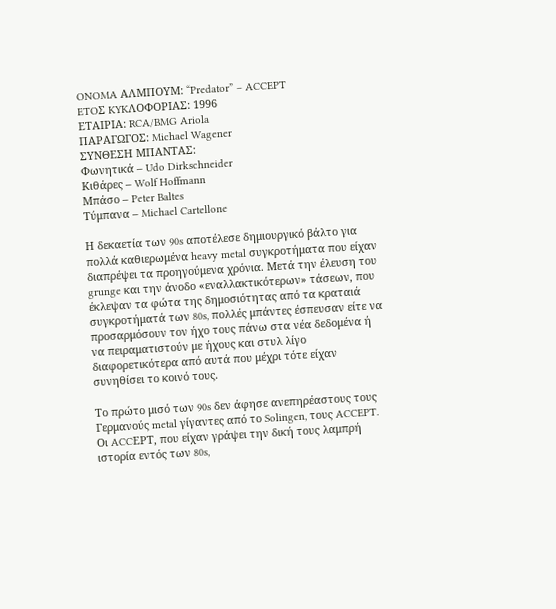ONOMA ΑΛΜΠΟΥΜ: “Predator” – ACCEPT
ETOΣ KYKΛΟΦΟΡΙΑΣ: 1996
ΕΤΑΙΡΙΑ: RCA/BMG Ariola
ΠΑΡΑΓΩΓΟΣ: Michael Wagener
ΣΥΝΘΕΣΗ ΜΠΑΝΤΑΣ:
Φωνητικά – Udo Dirkschneider
Κιθάρες – Wolf Hoffmann
Mπάσο – Peter Baltes
Τύμπανα – Michael Cartellone

Η δεκαετία των 90s αποτέλεσε δημιουργικό βάλτο για πολλά καθιερωμένα heavy metal συγκροτήματα που είχαν διαπρέψει τα προηγούμενα χρόνια. Μετά την έλευση του grunge και την άνοδο «εναλλακτικότερων» τάσεων, που έκλεψαν τα φώτα της δημοσιότητας από τα κραταιά συγκροτήματά των 80s, πολλές μπάντες έσπευσαν είτε να προσαρμόσουν τον ήχο τους πάνω στα νέα δεδομένα ή να πειραματιστούν με ήχους και στυλ λίγο διαφορετικότερα από αυτά που μέχρι τότε είχαν συνηθίσει το κοινό τους.

Το πρώτο μισό των 90s δεν άφησε ανεπηρέαστους τους Γερμανούς metal γίγαντες από το Solingen, τους ACCEPT. Οι ACCΕPT, που είχαν γράψει την δική τους λαμπρή ιστορία εντός των 80s,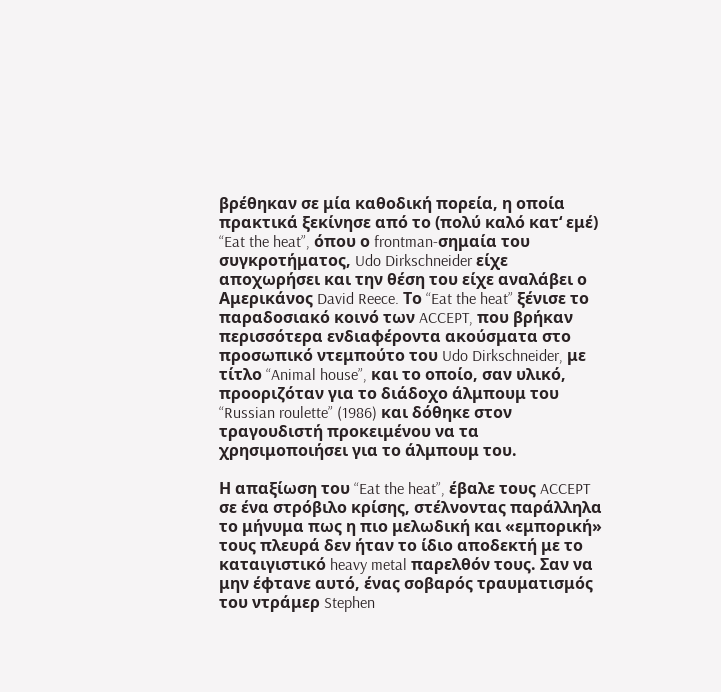βρέθηκαν σε μία καθοδική πορεία, η οποία πρακτικά ξεκίνησε από το (πολύ καλό κατ‘ εμέ) “Eat the heat”, όπου ο frontman-σημαία του συγκροτήματος, Udo Dirkschneider είχε αποχωρήσει και την θέση του είχε αναλάβει ο Αμερικάνος David Reece. Το “Eat the heat” ξένισε το παραδοσιακό κοινό των ACCEPT, που βρήκαν περισσότερα ενδιαφέροντα ακούσματα στο προσωπικό ντεμπούτο του Udo Dirkschneider, με τίτλο “Animal house”, και το οποίο, σαν υλικό, προοριζόταν για το διάδοχο άλμπουμ του “Russian roulette” (1986) και δόθηκε στον τραγουδιστή προκειμένου να τα χρησιμοποιήσει για το άλμπουμ του.

Η απαξίωση του “Eat the heat”, έβαλε τους ACCEPT σε ένα στρόβιλο κρίσης, στέλνοντας παράλληλα το μήνυμα πως η πιο μελωδική και «εμπορική» τους πλευρά δεν ήταν το ίδιο αποδεκτή με το καταιγιστικό heavy metal παρελθόν τους. Σαν να μην έφτανε αυτό, ένας σοβαρός τραυματισμός του ντράμερ Stephen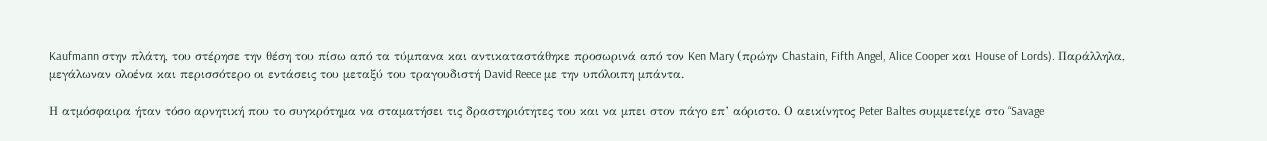Kaufmann στην πλάτη, του στέρησε την θέση του πίσω από τα τύμπανα και αντικαταστάθηκε προσωρινά από τον Ken Mary (πρώην Chastain, Fifth Angel, Alice Cooper και House of Lords). Παράλληλα, μεγάλωναν ολοένα και περισσότερο οι εντάσεις του μεταξύ του τραγουδιστή David Reece με την υπόλοιπη μπάντα.

Η ατμόσφαιρα ήταν τόσο αρνητική που το συγκρότημα να σταματήσει τις δραστηριότητες του και να μπει στον πάγο επ’ αόριστο. Ο αεικίνητος Peter Baltes συμμετείχε στο “Savage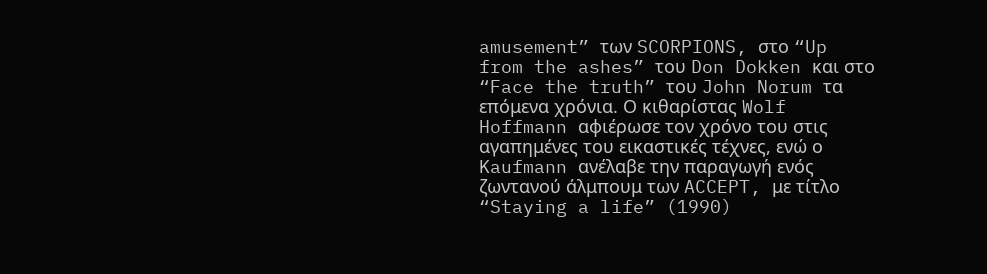amusement” των SCORPIONS, στο “Up from the ashes” του Don Dokken και στο “Face the truth” του John Norum τα επόμενα χρόνια. Ο κιθαρίστας Wolf Hoffmann αφιέρωσε τον χρόνο του στις αγαπημένες του εικαστικές τέχνες, ενώ ο Kaufmann ανέλαβε την παραγωγή ενός ζωντανού άλμπουμ των ACCEPT, με τίτλο “Staying a life” (1990)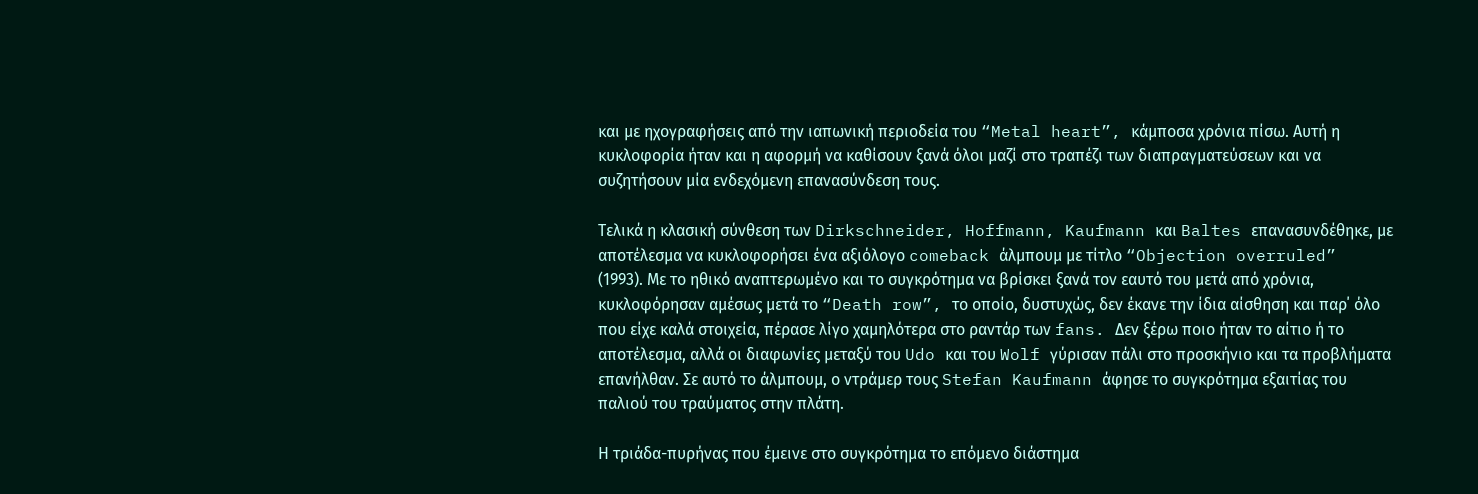και με ηχογραφήσεις από την ιαπωνική περιοδεία του “Metal heart”, κάμποσα χρόνια πίσω. Αυτή η κυκλοφορία ήταν και η αφορμή να καθίσουν ξανά όλοι μαζί στο τραπέζι των διαπραγματεύσεων και να συζητήσουν μία ενδεχόμενη επανασύνδεση τους.

Τελικά η κλασική σύνθεση των Dirkschneider, Hoffmann, Kaufmann και Baltes επανασυνδέθηκε, με αποτέλεσμα να κυκλοφορήσει ένα αξιόλογο comeback άλμπουμ με τίτλο “Objection overruled” (1993). Με το ηθικό αναπτερωμένο και το συγκρότημα να βρίσκει ξανά τον εαυτό του μετά από χρόνια, κυκλοφόρησαν αμέσως μετά το “Death row”, το οποίο, δυστυχώς, δεν έκανε την ίδια αίσθηση και παρ΄ όλο που είχε καλά στοιχεία, πέρασε λίγο χαμηλότερα στο ραντάρ των fans. Δεν ξέρω ποιο ήταν το αίτιο ή το αποτέλεσμα, αλλά οι διαφωνίες μεταξύ του Udo και του Wolf γύρισαν πάλι στο προσκήνιο και τα προβλήματα επανήλθαν. Σε αυτό το άλμπουμ, ο ντράμερ τους Stefan Kaufmann άφησε το συγκρότημα εξαιτίας του παλιού του τραύματος στην πλάτη.

Η τριάδα-πυρήνας που έμεινε στο συγκρότημα το επόμενο διάστημα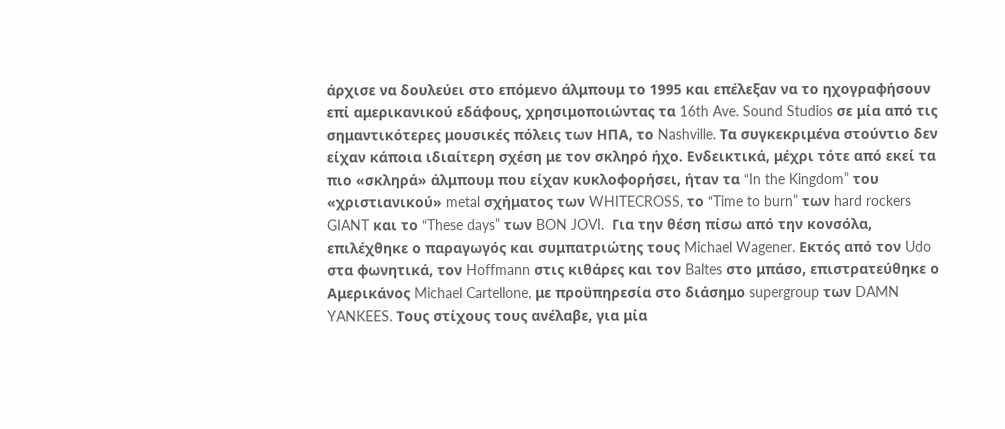άρχισε να δουλεύει στο επόμενο άλμπουμ το 1995 και επέλεξαν να το ηχογραφήσουν επί αμερικανικού εδάφους, χρησιμοποιώντας τα 16th Ave. Sound Studios σε μία από τις σημαντικότερες μουσικές πόλεις των ΗΠΑ, το Nashville. Τα συγκεκριμένα στούντιο δεν είχαν κάποια ιδιαίτερη σχέση με τον σκληρό ήχο. Ενδεικτικά, μέχρι τότε από εκεί τα πιο «σκληρά» άλμπουμ που είχαν κυκλοφορήσει, ήταν τα “In the Kingdom” του «χριστιανικού» metal σχήματος των WHITECROSS, το “Time to burn” των hard rockers GIANT και το “These days” των BON JOVI.  Για την θέση πίσω από την κονσόλα, επιλέχθηκε ο παραγωγός και συμπατριώτης τους Michael Wagener. Εκτός από τον Udo στα φωνητικά, τον Hoffmann στις κιθάρες και τον Baltes στο μπάσο, επιστρατεύθηκε ο Αμερικάνος Michael Cartellone, με προϋπηρεσία στο διάσημο supergroup των DAMN YANKEES. Τους στίχους τους ανέλαβε, για μία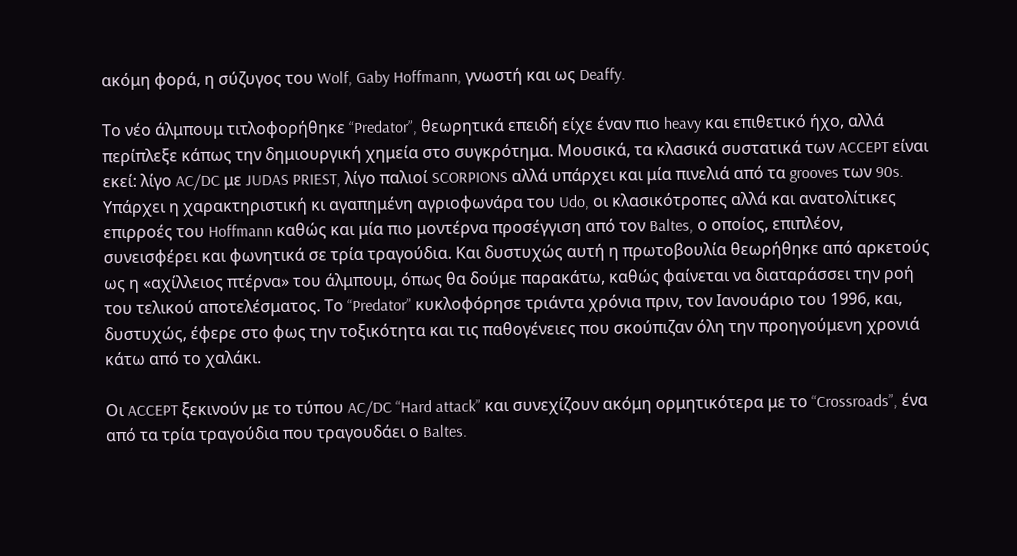ακόμη φορά, η σύζυγος του Wolf, Gaby Hoffmann, γνωστή και ως Deaffy.

Το νέο άλμπουμ τιτλοφορήθηκε “Predator”, θεωρητικά επειδή είχε έναν πιο heavy και επιθετικό ήχο, αλλά περίπλεξε κάπως την δημιουργική χημεία στο συγκρότημα. Μουσικά, τα κλασικά συστατικά των ACCEPT είναι εκεί: λίγο AC/DC με JUDAS PRIEST, λίγο παλιοί SCORPIONS αλλά υπάρχει και μία πινελιά από τα grooves των 90s. Υπάρχει η χαρακτηριστική κι αγαπημένη αγριοφωνάρα του Udo, οι κλασικότροπες αλλά και ανατολίτικες επιρροές του Hoffmann καθώς και μία πιο μοντέρνα προσέγγιση από τον Baltes, ο οποίος, επιπλέον, συνεισφέρει και φωνητικά σε τρία τραγούδια. Και δυστυχώς αυτή η πρωτοβουλία θεωρήθηκε από αρκετούς ως η «αχίλλειος πτέρνα» του άλμπουμ, όπως θα δούμε παρακάτω, καθώς φαίνεται να διαταράσσει την ροή του τελικού αποτελέσματος. Το “Predator” κυκλοφόρησε τριάντα χρόνια πριν, τον Ιανουάριο του 1996, και, δυστυχώς, έφερε στο φως την τοξικότητα και τις παθογένειες που σκούπιζαν όλη την προηγούμενη χρονιά κάτω από το χαλάκι.

Οι ACCEPT ξεκινούν με το τύπου AC/DC “Hard attack” και συνεχίζουν ακόμη ορμητικότερα με το “Crossroads”, ένα από τα τρία τραγούδια που τραγουδάει ο Baltes.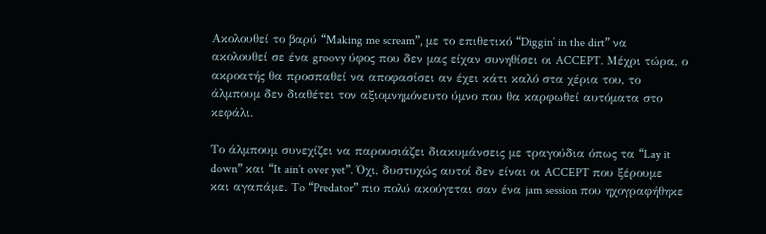Ακολουθεί το βαρύ “Making me scream”, με το επιθετικό “Diggin’ in the dirt” να ακολουθεί σε ένα groovy ύφος που δεν μας είχαν συνηθίσει οι ACCEPT. Μέχρι τώρα, ο ακροατής θα προσπαθεί να αποφασίσει αν έχει κάτι καλό στα χέρια του, το άλμπουμ δεν διαθέτει τον αξιομνημόνευτο ύμνο που θα καρφωθεί αυτόματα στο κεφάλι.

Το άλμπουμ συνεχίζει να παρουσιάζει διακυμάνσεις με τραγούδια όπως τα “Lay it down” και “It ain’t over yet”. Όχι, δυστυχώς αυτοί δεν είναι οι ACCEPT που ξέρουμε και αγαπάμε. To “Predator” πιο πολύ ακούγεται σαν ένα jam session που ηχογραφήθηκε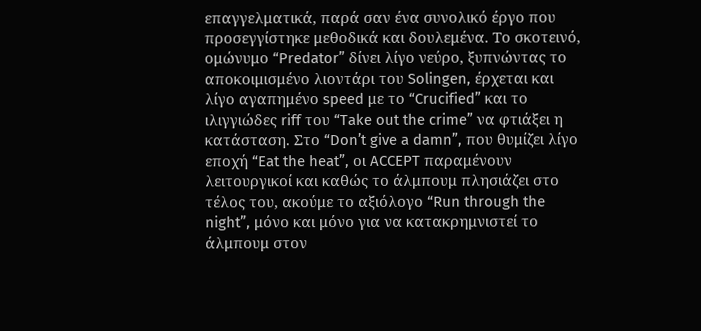επαγγελματικά, παρά σαν ένα συνολικό έργο που προσεγγίστηκε μεθοδικά και δουλεμένα. Το σκοτεινό, ομώνυμο “Predator” δίνει λίγο νεύρο, ξυπνώντας το αποκοιμισμένο λιοντάρι του Solingen, έρχεται και λίγο αγαπημένο speed με το “Crucified” και το ιλιγγιώδες riff του “Take out the crime” να φτιάξει η κατάσταση. Στο “Don’t give a damn”, που θυμίζει λίγο εποχή “Eat the heat”, οι ACCEPT παραμένουν λειτουργικοί και καθώς το άλμπουμ πλησιάζει στο τέλος του, ακούμε το αξιόλογο “Run through the night”, μόνο και μόνο για να κατακρημνιστεί το άλμπουμ στον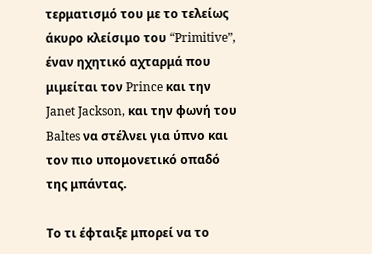τερματισμό του με το τελείως άκυρο κλείσιμο του “Primitive”, έναν ηχητικό αχταρμά που μιμείται τον Prince και την Janet Jackson, και την φωνή του Baltes να στέλνει για ύπνο και τον πιο υπομονετικό οπαδό της μπάντας.

Το τι έφταιξε μπορεί να το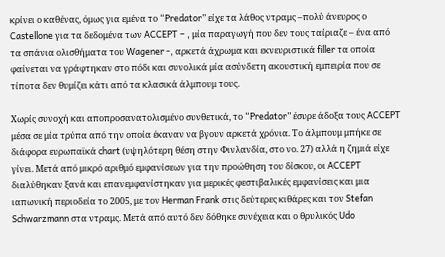κρίνει ο καθένας, όμως για εμένα το “Predator” είχε τα λάθος ντραμς –πολύ άνευρος ο Castellone για τα δεδομένα των ACCEPT – , μία παραγωγή που δεν τους ταίριαζε – ένα από τα σπάνια ολισθήματα του Wagener -, αρκετά άχρωμα και εκνευριστικά filler τα οποία φαίνεται να γράφτηκαν στο πόδι και συνολικά μία ασύνδετη ακουστική εμπειρία που σε τίποτα δεν θυμίζει κάτι από τα κλασικά άλμπουμ τους.

Χωρίς συνοχή και αποπροσανατολισμένο συνθετικά, το “Predator” έσυρε άδοξα τους ACCEPT μέσα σε μία τρύπα από την οποία έκαναν να βγουν αρκετά χρόνια. Το άλμπουμ μπήκε σε διάφορα ευρωπαϊκά chart (υψηλότερη θέση στην Φινλανδία, στο νο. 27) αλλά η ζημιά είχε γίνει. Μετά από μικρό αριθμό εμφανίσεων για την προώθηση του δίσκου, οι ACCEPT διαλύθηκαν ξανά και επανεμφανίστηκαν για μερικές φεστιβαλικές εμφανίσεις και μια ιαπωνική περιοδεία το 2005, με τον Herman Frank στις δεύτερες κιθάρες και τον Stefan Schwarzmann στα ντραμς. Μετά από αυτό δεν δόθηκε συνέχεια και ο θρυλικός Udo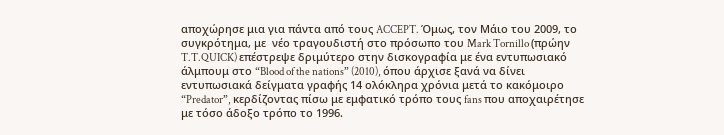αποχώρησε μια για πάντα από τους ACCEPT. Όμως, τον Μάιο του 2009, το συγκρότημα, με  νέο τραγουδιστή στο πρόσωπο του Mark Tornillo (πρώην T.T.QUICK) επέστρεψε δριμύτερο στην δισκογραφία με ένα εντυπωσιακό άλμπουμ στο “Blood of the nations” (2010), όπου άρχισε ξανά να δίνει εντυπωσιακά δείγματα γραφής 14 ολόκληρα χρόνια μετά το κακόμοιρο “Predator”, κερδίζοντας πίσω με εμφατικό τρόπο τους fans που αποχαιρέτησε με τόσο άδοξο τρόπο το 1996.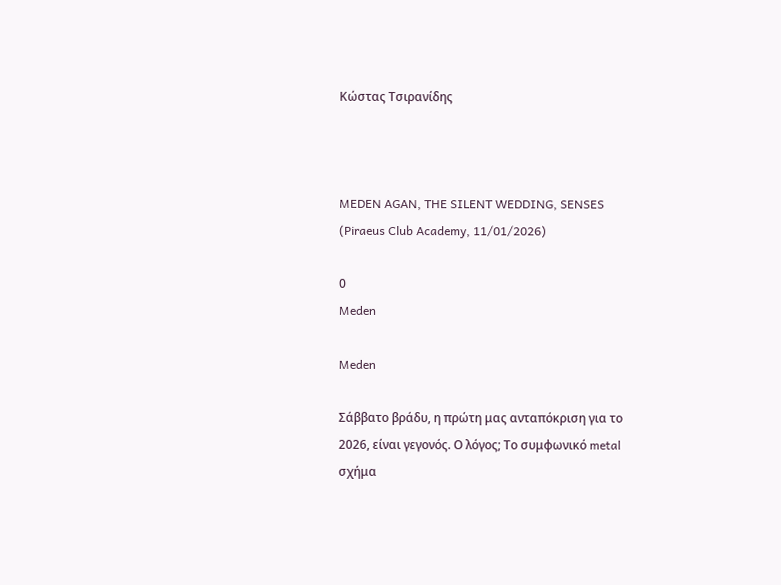Κώστας Τσιρανίδης



MEDEN AGAN, THE SILENT WEDDING, SENSES (Piraeus Club Academy, 11/01/2026)

0
Meden

Meden

Σάββατο βράδυ, η πρώτη μας ανταπόκριση για το 2026, είναι γεγονός. Ο λόγος; Το συμφωνικό metal σχήμα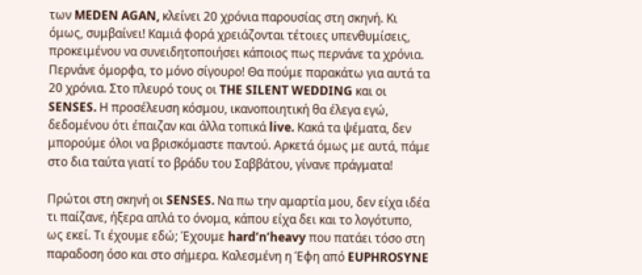των MEDEN AGAN, κλείνει 20 χρόνια παρουσίας στη σκηνή. Κι όμως, συμβαίνει! Καμιά φορά χρειάζονται τέτοιες υπενθυμίσεις, προκειμένου να συνειδητοποιήσει κάποιος πως περνάνε τα χρόνια. Περνάνε όμορφα, το μόνο σίγουρο! Θα πούμε παρακάτω για αυτά τα 20 χρόνια. Στο πλευρό τους οι THE SILENT WEDDING και οι SENSES. Η προσέλευση κόσμου, ικανοποιητική θα έλεγα εγώ, δεδομένου ότι έπαιζαν και άλλα τοπικά live. Κακά τα ψέματα, δεν μπορούμε όλοι να βρισκόμαστε παντού. Αρκετά όμως με αυτά, πάμε στο δια ταύτα γιατί το βράδυ του Σαββάτου, γίνανε πράγματα!

Πρώτοι στη σκηνή οι SENSES. Να πω την αμαρτία μου, δεν είχα ιδέα τι παίζανε, ήξερα απλά το όνομα, κάπου είχα δει και το λογότυπο, ως εκεί. Τι έχουμε εδώ; Έχουμε hard’n’heavy που πατάει τόσο στη παραδοση όσο και στο σήμερα. Καλεσμένη η Έφη από EUPHROSYNE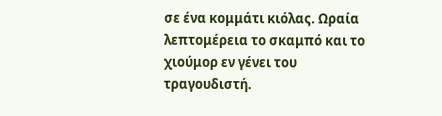σε ένα κομμάτι κιόλας. Ωραία λεπτομέρεια το σκαμπό και το χιούμορ εν γένει του τραγουδιστή.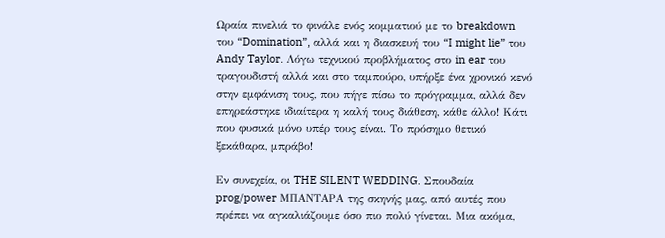Ωραία πινελιά το φινάλε ενός κομματιού με το breakdown του “Domination”, αλλά και η διασκευή του “I might lie” του Andy Taylor. Λόγω τεχνικού προβλήματος στο in ear του τραγουδιστή αλλά και στο ταμπούρο, υπήρξε ένα χρονικό κενό στην εμφάνιση τους, που πήγε πίσω το πρόγραμμα, αλλά δεν επηρεάστηκε ιδιαίτερα η καλή τους διάθεση, κάθε άλλο! Κάτι που φυσικά μόνο υπέρ τους είναι. Το πρόσημο θετικό ξεκάθαρα, μπράβο!

Εν συνεχεία, οι THE SILENT WEDDING. Σπουδαία prog/power ΜΠΑΝΤΑΡΑ της σκηνής μας, από αυτές που πρέπει να αγκαλιάζουμε όσο πιο πολύ γίνεται. Μια ακόμα,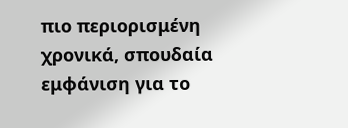πιο περιορισμένη χρονικά, σπουδαία εμφάνιση για το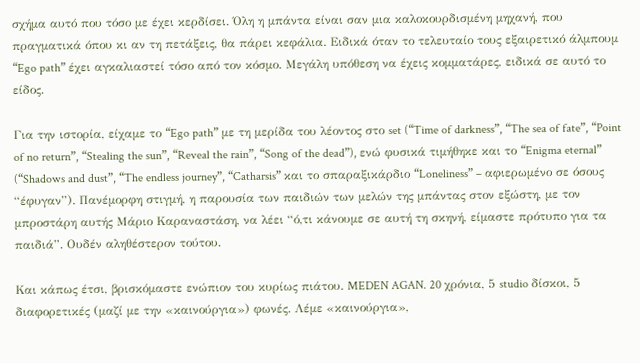σχήμα αυτό που τόσο με έχει κερδίσει. Όλη η μπάντα είναι σαν μια καλοκουρδισμένη μηχανή, που πραγματικά όπου κι αν τη πετάξεις, θα πάρει κεφάλια. Ειδικά όταν το τελευταίο τους εξαιρετικό άλμπουμ “Ego path” έχει αγκαλιαστεί τόσο από τον κόσμο. Μεγάλη υπόθεση να έχεις κομματάρες, ειδικά σε αυτό το είδος.

Για την ιστορία, είχαμε το “Ego path” με τη μερίδα του λέοντος στο set (“Time of darkness”, “The sea of fate”, “Point of no return”, “Stealing the sun”, “Reveal the rain”, “Song of the dead”), ενώ φυσικά τιμήθηκε και το “Enigma eternal” (“Shadows and dust”, “The endless journey”, “Catharsis” και το σπαραξικάρδιο “Loneliness” – αφιερωμένο σε όσους “έφυγαν”). Πανέμορφη στιγμή, η παρουσία των παιδιών των μελών της μπάντας στον εξώστη, με τον μπροστάρη αυτής Μάριο Καραναστάση, να λέει “ό,τι κάνουμε σε αυτή τη σκηνή, είμαστε πρότυπο για τα παιδιά”. Ουδέν αληθέστερον τούτου.

Και κάπως έτσι, βρισκόμαστε ενώπιον του κυρίως πιάτου. MEDEN AGAN. 20 χρόνια, 5 studio δίσκοι, 5 διαφορετικές (μαζί με την «καινούργια») φωνές. Λέμε «καινούργια»,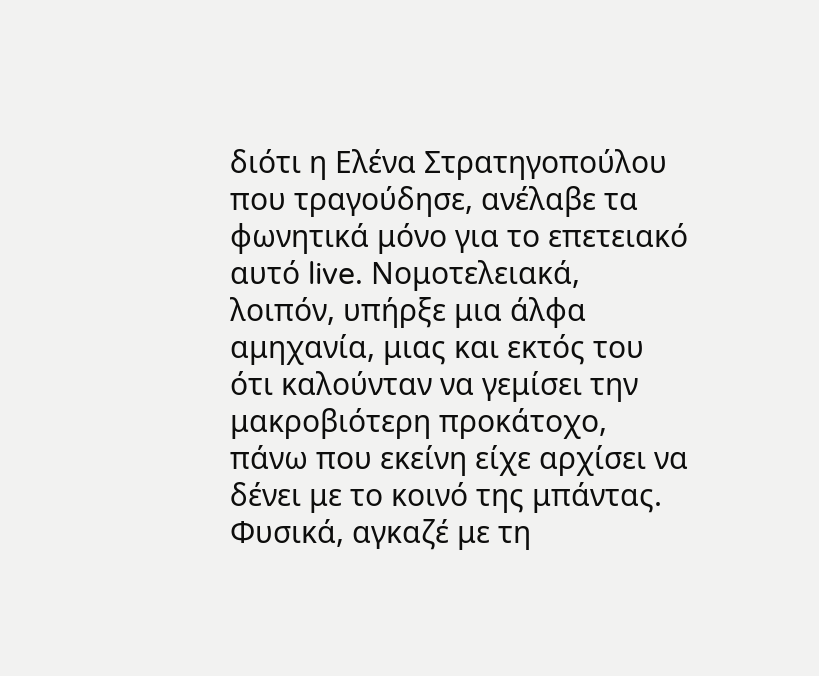διότι η Ελένα Στρατηγοπούλου που τραγούδησε, ανέλαβε τα φωνητικά μόνο για το επετειακό αυτό live. Νομοτελειακά, λοιπόν, υπήρξε μια άλφα αμηχανία, μιας και εκτός του ότι καλούνταν να γεμίσει την μακροβιότερη προκάτοχο, πάνω που εκείνη είχε αρχίσει να δένει με το κοινό της μπάντας. Φυσικά, αγκαζέ με τη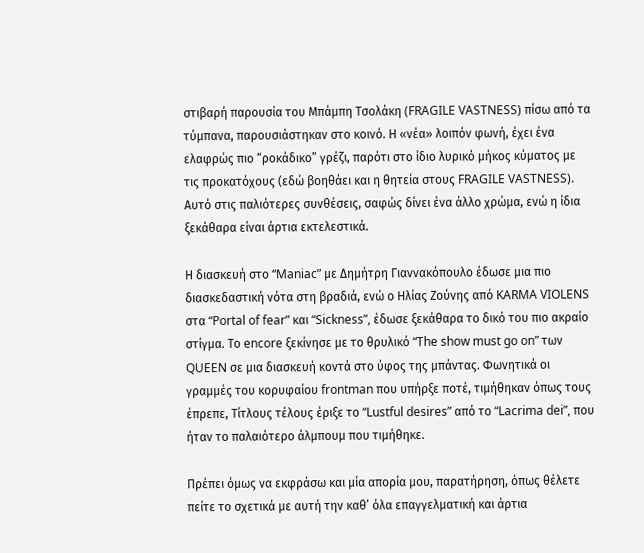στιβαρή παρουσία του Μπάμπη Τσολάκη (FRAGILE VASTNESS) πίσω από τα τύμπανα, παρουσιάστηκαν στο κοινό. Η «νέα» λοιπόν φωνή, έχει ένα ελαφρώς πιο “ροκάδικο” γρέζι, παρότι στο ίδιο λυρικό μήκος κύματος με τις προκατόχους (εδώ βοηθάει και η θητεία στους FRAGILE VASTNESS). Αυτό στις παλιότερες συνθέσεις, σαφώς δίνει ένα άλλο χρώμα, ενώ η ίδια ξεκάθαρα είναι άρτια εκτελεστικά.

Η διασκευή στο “Maniac” με Δημήτρη Γιαννακόπουλο έδωσε μια πιο διασκεδαστική νότα στη βραδιά, ενώ ο Ηλίας Ζούνης από KARMA VIOLENS στα “Portal of fear” και “Sickness”, έδωσε ξεκάθαρα το δικό του πιο ακραίο στίγμα. Το encore ξεκίνησε με το θρυλικό “The show must go on” των QUEEN σε μια διασκευή κοντά στο ύφος της μπάντας. Φωνητικά οι γραμμές του κορυφαίου frontman που υπήρξε ποτέ, τιμήθηκαν όπως τους έπρεπε, Τίτλους τέλους έριξε το “Lustful desires” από το “Lacrima dei”, που ήταν το παλαιότερο άλμπουμ που τιμήθηκε.

Πρέπει όμως να εκφράσω και μία απορία μου, παρατήρηση, όπως θέλετε πείτε το σχετικά με αυτή την καθ’ όλα επαγγελματική και άρτια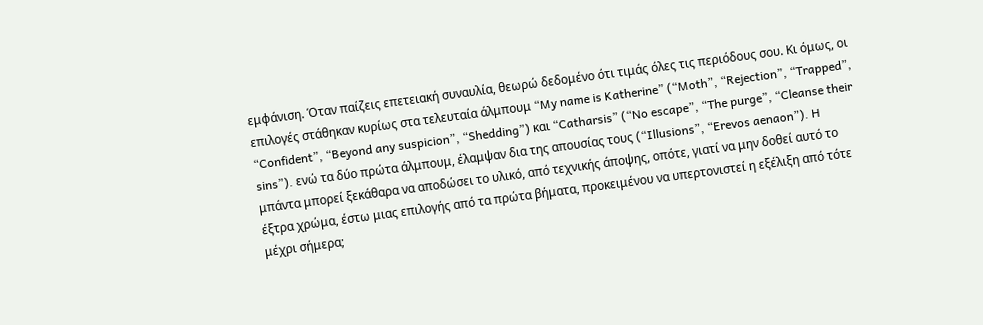εμφάνιση. Όταν παίζεις επετειακή συναυλία, θεωρώ δεδομένο ότι τιμάς όλες τις περιόδους σου. Κι όμως, οι επιλογές στάθηκαν κυρίως στα τελευταία άλμπουμ “My name is Katherine” (“Moth”, “Rejection”, “Trapped”, “Confident”, “Beyond any suspicion”, “Shedding”) και “Catharsis” (“No escape”, “The purge”, “Cleanse their sins”). ενώ τα δύο πρώτα άλμπουμ, έλαμψαν δια της απουσίας τους (“Illusions”, “Erevos aenaon”). H μπάντα μπορεί ξεκάθαρα να αποδώσει το υλικό, από τεχνικής άποψης, οπότε, γιατί να μην δοθεί αυτό το έξτρα χρώμα, έστω μιας επιλογής από τα πρώτα βήματα, προκειμένου να υπερτονιστεί η εξέλιξη από τότε μέχρι σήμερα;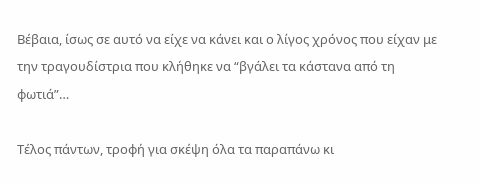Βέβαια, ίσως σε αυτό να είχε να κάνει και ο λίγος χρόνος που είχαν με την τραγουδίστρια που κλήθηκε να “βγάλει τα κάστανα από τη φωτιά”…

Τέλος πάντων, τροφή για σκέψη όλα τα παραπάνω κι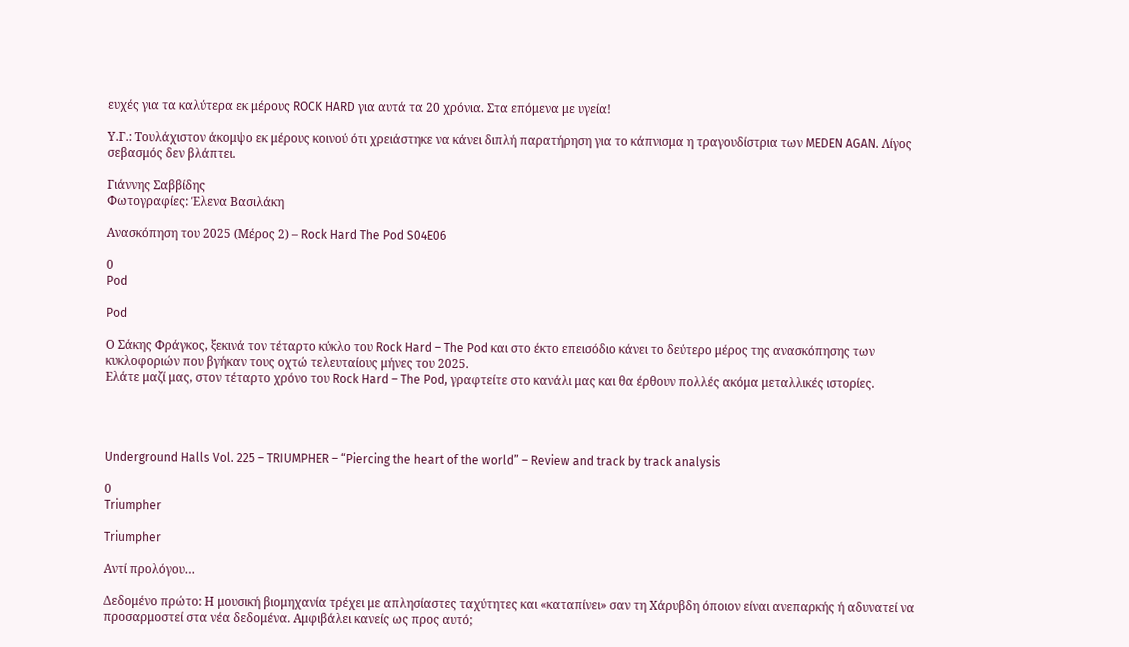ευχές για τα καλύτερα εκ μέρους ROCK HARD για αυτά τα 20 χρόνια. Στα επόμενα με υγεία!

Υ.Γ.: Τουλάχιστον άκομψο εκ μέρους κοινού ότι χρειάστηκε να κάνει διπλή παρατήρηση για το κάπνισμα η τραγουδίστρια των MEDEN AGAN. Λίγος σεβασμός δεν βλάπτει.

Γιάννης Σαββίδης
Φωτογραφίες: Έλενα Βασιλάκη

Ανασκόπηση του 2025 (Μέρος 2) – Rock Hard The Pod S04E06

0
Pod

Pod

Ο Σάκης Φράγκος, ξεκινά τον τέταρτο κύκλο του Rock Hard – The Pod και στο έκτο επεισόδιο κάνει το δεύτερο μέρος της ανασκόπησης των κυκλοφοριών που βγήκαν τους οχτώ τελευταίους μήνες του 2025.
Ελάτε μαζί μας, στον τέταρτο χρόνο του Rock Hard – The Pod, γραφτείτε στο κανάλι μας και θα έρθουν πολλές ακόμα μεταλλικές ιστορίες.




Underground Halls Vol. 225 – TRIUMPHER – “Piercing the heart of the world” – Review and track by track analysis

0
Triumpher

Triumpher

Αντί προλόγου…

Δεδομένο πρώτο: Η μουσική βιομηχανία τρέχει με απλησίαστες ταχύτητες και «καταπίνει» σαν τη Χάρυβδη όποιον είναι ανεπαρκής ή αδυνατεί να προσαρμοστεί στα νέα δεδομένα. Αμφιβάλει κανείς ως προς αυτό;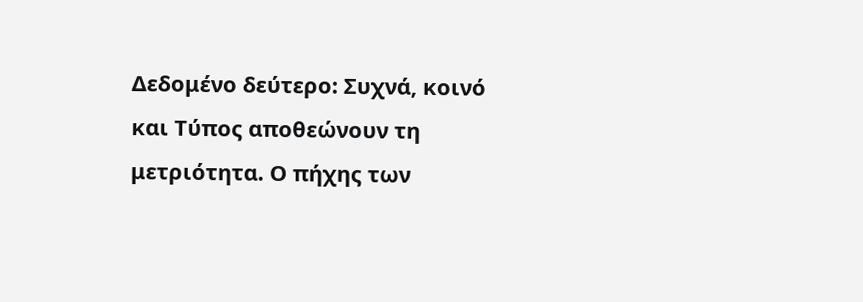Δεδομένο δεύτερο: Συχνά, κοινό και Τύπος αποθεώνουν τη μετριότητα. Ο πήχης των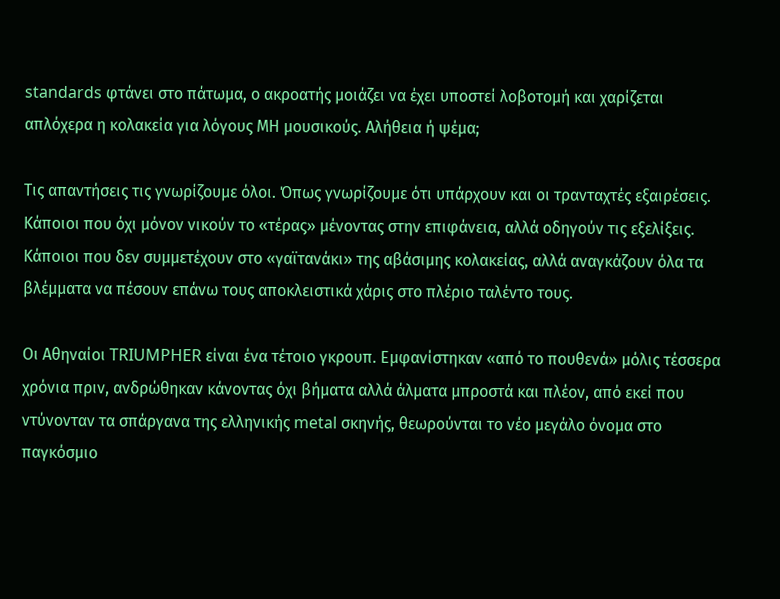standards φτάνει στο πάτωμα, ο ακροατής μοιάζει να έχει υποστεί λοβοτομή και χαρίζεται απλόχερα η κολακεία για λόγους ΜΗ μουσικούς. Αλήθεια ή ψέμα;

Τις απαντήσεις τις γνωρίζουμε όλοι. Όπως γνωρίζουμε ότι υπάρχουν και οι τρανταχτές εξαιρέσεις. Κάποιοι που όχι μόνον νικούν το «τέρας» μένοντας στην επιφάνεια, αλλά οδηγούν τις εξελίξεις. Κάποιοι που δεν συμμετέχουν στο «γαϊτανάκι» της αβάσιμης κολακείας, αλλά αναγκάζουν όλα τα βλέμματα να πέσουν επάνω τους αποκλειστικά χάρις στο πλέριο ταλέντο τους.

Οι Αθηναίοι TRIUMPHER είναι ένα τέτοιο γκρουπ. Εμφανίστηκαν «από το πουθενά» μόλις τέσσερα χρόνια πριν, ανδρώθηκαν κάνοντας όχι βήματα αλλά άλματα μπροστά και πλέον, από εκεί που ντύνονταν τα σπάργανα της ελληνικής metal σκηνής, θεωρούνται το νέο μεγάλο όνομα στο παγκόσμιο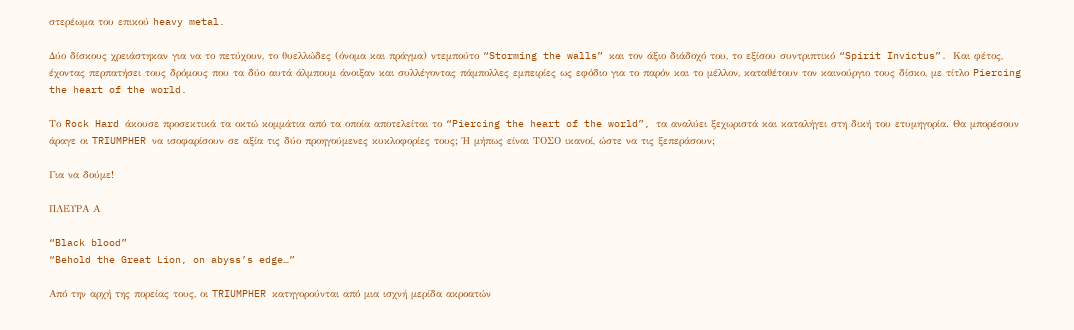στερέωμα του επικού heavy metal.

Δύο δίσκους χρειάστηκαν για να το πετύχουν, το θυελλώδες (όνομα και πράγμα) ντεμπούτο “Storming the walls” και τον άξιο διάδοχό του, το εξίσου συντριπτικό “Spirit Invictus”. Και φέτος, έχοντας περπατήσει τους δρόμους που τα δύο αυτά άλμπουμ άνοιξαν και συλλέγοντας πάμπολλες εμπειρίες ως εφόδιο για το παρόν και το μέλλον, καταθέτουν τον καινούργιο τους δίσκο, με τίτλο Piercing the heart of the world.

Το Rock Hard άκουσε προσεκτικά τα οκτώ κομμάτια από τα οποία αποτελείται το “Piercing the heart of the world”, τα αναλύει ξεχωριστά και καταλήγει στη δική του ετυμηγορία. Θα μπορέσουν άραγε οι TRIUMPHER να ισοφαρίσουν σε αξία τις δύο προηγούμενες κυκλοφορίες τους; Ή μήπως είναι ΤΟΣΟ ικανοί, ώστε να τις ξεπεράσουν;

Για να δούμε!

ΠΛΕΥΡΑ Α

“Black blood”
“Behold the Great Lion, on abyss’s edge…”

Από την αρχή της πορείας τους, οι TRIUMPHER κατηγορούνται από μια ισχνή μερίδα ακροατών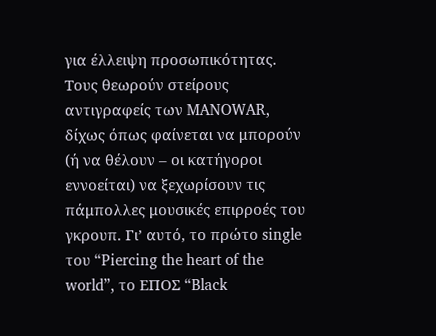για έλλειψη προσωπικότητας. Τους θεωρούν στείρους αντιγραφείς των MANOWAR, δίχως όπως φαίνεται να μπορούν (ή να θέλουν – οι κατήγοροι εννοείται) να ξεχωρίσουν τις πάμπολλες μουσικές επιρροές του γκρουπ. Γι’ αυτό, το πρώτο single του “Piercing the heart of the world”, το ΕΠΟΣ “Black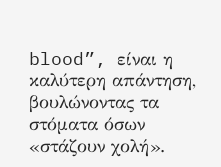blood”, είναι η καλύτερη απάντηση, βουλώνοντας τα στόματα όσων «στάζουν χολή».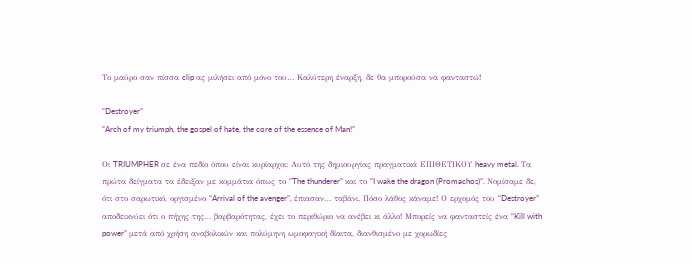Το μαύρο σαν πίσσα clip ας μιλήσει από μόνο του… Καλύτερη έναρξη, δε θα μπορούσα να φανταστώ!

“Destroyer”
“Arch of my triumph, the gospel of hate, the core of the essence of Man!”

Οι TRIUMPHER σε ένα πεδίο όπου είναι κυρίαρχοι: Αυτό της δημιουργίας πραγματικά ΕΠΙΘΕΤΙΚΟΥ heavy metal. Τα πρώτα δείγματα τα έδειξαν με κομμάτια όπως το “The thunderer” και το “I wake the dragon (Promachos)”. Νομίσαμε δε, ότι στο σαρωτικό, οργισμένο “Arrival of the avenger”, έπιασαν… ταβάνι. Πόσο λάθος κάναμε! Ο ερχομός του “Destroyer” αποδεικνύει ότι ο πήχης της… βαρβαρότητας, έχει το περιθώριο να ανέβει κι άλλο! Μπορείς να φανταστείς ένα “Kill with power” μετά από χρήση αναβολικών και πολύμηνη ωμοφαγική δίαιτα, διανθισμένο με χορωδίες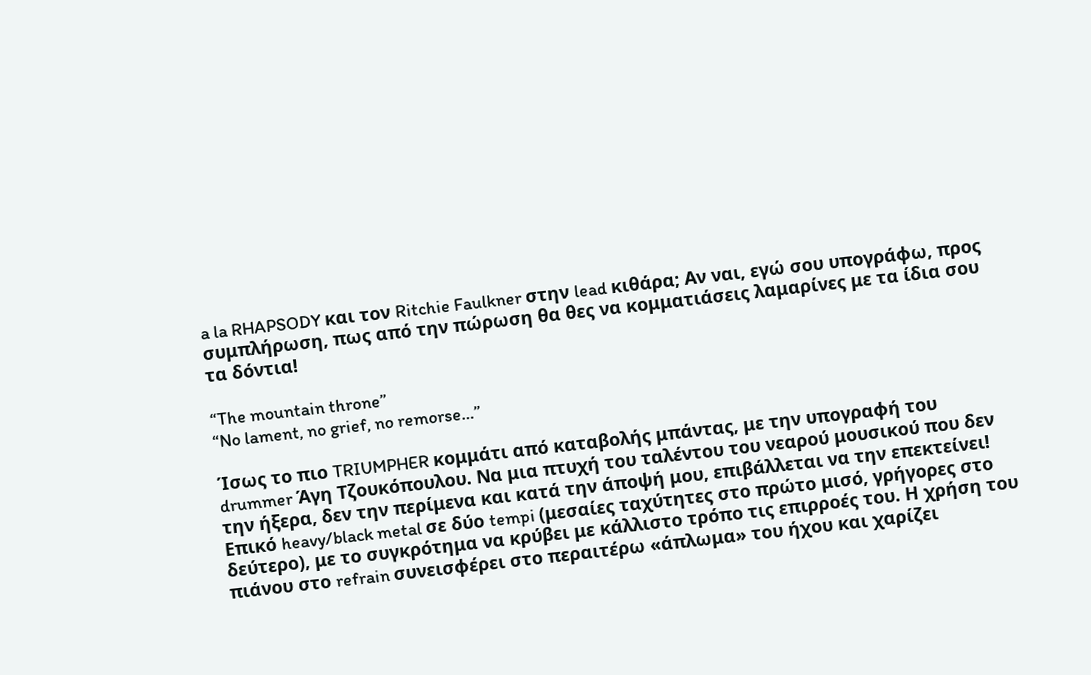a la RHAPSODY και τον Ritchie Faulkner στην lead κιθάρα; Αν ναι, εγώ σου υπογράφω, προς συμπλήρωση, πως από την πώρωση θα θες να κομματιάσεις λαμαρίνες με τα ίδια σου τα δόντια!

“The mountain throne”
“No lament, no grief, no remorse…”

Ίσως το πιο TRIUMPHER κομμάτι από καταβολής μπάντας, με την υπογραφή του drummer Άγη Τζουκόπουλου. Να μια πτυχή του ταλέντου του νεαρού μουσικού που δεν την ήξερα, δεν την περίμενα και κατά την άποψή μου, επιβάλλεται να την επεκτείνει! Επικό heavy/black metal σε δύο tempi (μεσαίες ταχύτητες στο πρώτο μισό, γρήγορες στο δεύτερο), με το συγκρότημα να κρύβει με κάλλιστο τρόπο τις επιρροές του. Η χρήση του πιάνου στο refrain συνεισφέρει στο περαιτέρω «άπλωμα» του ήχου και χαρίζει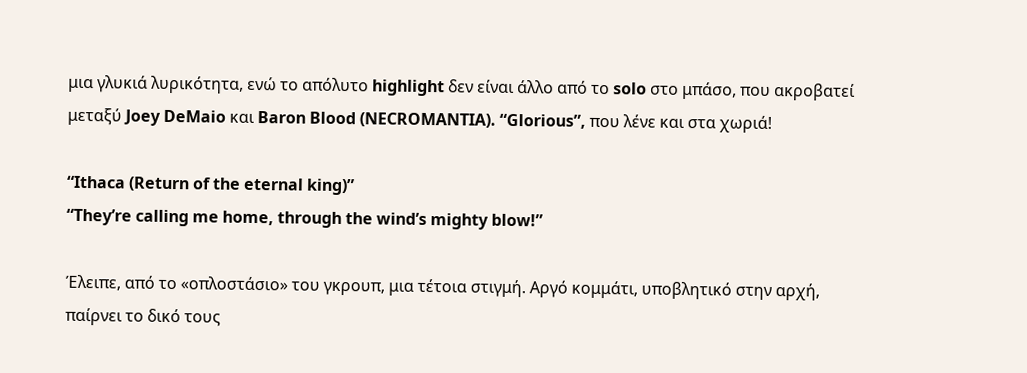μια γλυκιά λυρικότητα, ενώ το απόλυτο highlight δεν είναι άλλο από το solo στο μπάσο, που ακροβατεί μεταξύ Joey DeMaio και Baron Blood (NECROMANTIA). “Glorious”, που λένε και στα χωριά!

“Ithaca (Return of the eternal king)”
“They’re calling me home, through the wind’s mighty blow!”

Έλειπε, από το «οπλοστάσιο» του γκρουπ, μια τέτοια στιγμή. Αργό κομμάτι, υποβλητικό στην αρχή, παίρνει το δικό τους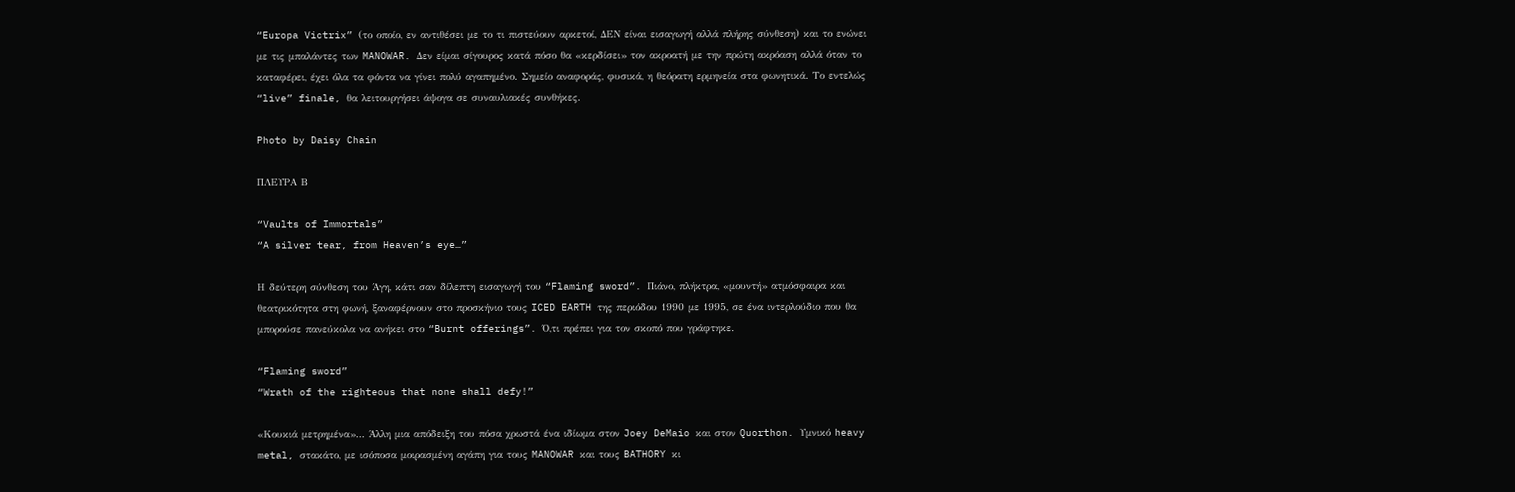“Europa Victrix” (το οποίο, εν αντιθέσει με το τι πιστεύουν αρκετοί, ΔΕΝ είναι εισαγωγή αλλά πλήρης σύνθεση) και το ενώνει με τις μπαλάντες των MANOWAR. Δεν είμαι σίγουρος κατά πόσο θα «κερδίσει» τον ακροατή με την πρώτη ακρόαση αλλά όταν το καταφέρει, έχει όλα τα φόντα να γίνει πολύ αγαπημένο. Σημείο αναφοράς, φυσικά, η θεόρατη ερμηνεία στα φωνητικά. Το εντελώς “live” finale, θα λειτουργήσει άψογα σε συναυλιακές συνθήκες.

Photo by Daisy Chain

ΠΛΕΥΡΑ Β

“Vaults of Immortals”
“A silver tear, from Heaven’s eye…”

Η δεύτερη σύνθεση του Άγη, κάτι σαν δίλεπτη εισαγωγή του “Flaming sword”. Πιάνο, πλήκτρα, «μουντή» ατμόσφαιρα και θεατρικότητα στη φωνή, ξαναφέρνουν στο προσκήνιο τους ICED EARTH της περιόδου 1990 με 1995, σε ένα ιντερλούδιο που θα μπορούσε πανεύκολα να ανήκει στο “Burnt offerings”. Ό,τι πρέπει για τον σκοπό που γράφτηκε.

“Flaming sword”
“Wrath of the righteous that none shall defy!”

«Κουκιά μετρημένα»… Άλλη μια απόδειξη του πόσα χρωστά ένα ιδίωμα στον Joey DeMaio και στον Quorthon. Υμνικό heavy metal, στακάτο, με ισόποσα μοιρασμένη αγάπη για τους MANOWAR και τους BATHORY κι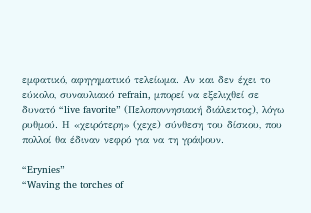εμφατικό, αφηγηματικό τελείωμα. Αν και δεν έχει το εύκολο, συναυλιακό refrain, μπορεί να εξελιχθεί σε δυνατό “live favorite” (Πελοποννησιακή διάλεκτος), λόγω ρυθμού. Η «χειρότερη» (χεχε) σύνθεση του δίσκου, που πολλοί θα έδιναν νεφρό για να τη γράψουν.

“Erynies”
“Waving the torches of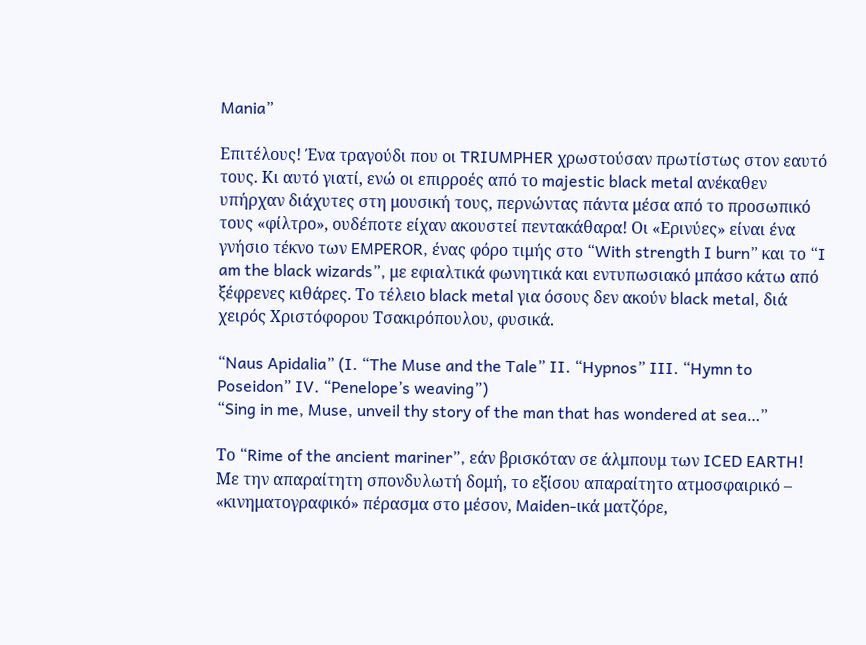Mania”

Επιτέλους! Ένα τραγούδι που οι TRIUMPHER χρωστούσαν πρωτίστως στον εαυτό τους. Κι αυτό γιατί, ενώ οι επιρροές από το majestic black metal ανέκαθεν υπήρχαν διάχυτες στη μουσική τους, περνώντας πάντα μέσα από το προσωπικό τους «φίλτρο», ουδέποτε είχαν ακουστεί πεντακάθαρα! Οι «Ερινύες» είναι ένα γνήσιο τέκνο των EMPEROR, ένας φόρο τιμής στο “With strength I burn” και το “I am the black wizards”, με εφιαλτικά φωνητικά και εντυπωσιακό μπάσο κάτω από ξέφρενες κιθάρες. Το τέλειο black metal για όσους δεν ακούν black metal, διά χειρός Χριστόφορου Τσακιρόπουλου, φυσικά.

“Naus Apidalia” (I. “The Muse and the Tale” II. “Hypnos” III. “Hymn to Poseidon” IV. “Penelope’s weaving”)
“Sing in me, Muse, unveil thy story of the man that has wondered at sea…”

Το “Rime of the ancient mariner”, εάν βρισκόταν σε άλμπουμ των ICED EARTH! Με την απαραίτητη σπονδυλωτή δομή, το εξίσου απαραίτητο ατμοσφαιρικό – «κινηματογραφικό» πέρασμα στο μέσον, Maiden-ικά ματζόρε,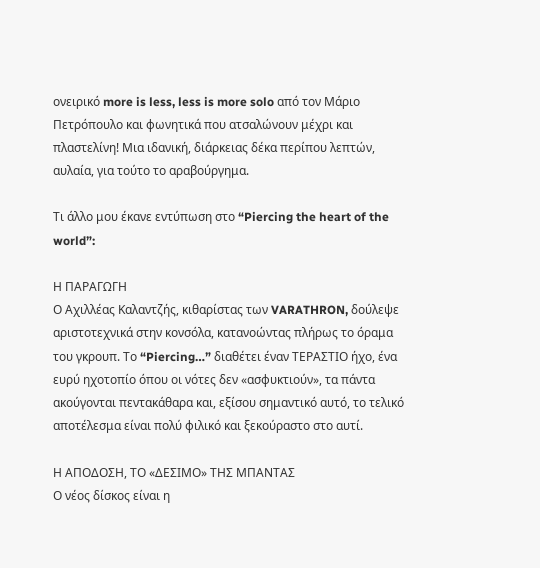ονειρικό more is less, less is more solo από τον Μάριο Πετρόπουλο και φωνητικά που ατσαλώνουν μέχρι και πλαστελίνη! Μια ιδανική, διάρκειας δέκα περίπου λεπτών, αυλαία, για τούτο το αραβούργημα.

Τι άλλο μου έκανε εντύπωση στο “Piercing the heart of the world”:

Η ΠΑΡΑΓΩΓΗ
Ο Αχιλλέας Καλαντζής, κιθαρίστας των VARATHRON, δούλεψε αριστοτεχνικά στην κονσόλα, κατανοώντας πλήρως το όραμα του γκρουπ. Το “Piercing…” διαθέτει έναν ΤΕΡΑΣΤΙΟ ήχο, ένα ευρύ ηχοτοπίο όπου οι νότες δεν «ασφυκτιούν», τα πάντα ακούγονται πεντακάθαρα και, εξίσου σημαντικό αυτό, το τελικό αποτέλεσμα είναι πολύ φιλικό και ξεκούραστο στο αυτί.

Η ΑΠΟΔΟΣΗ, ΤΟ «ΔΕΣΙΜΟ» ΤΗΣ ΜΠΑΝΤΑΣ
Ο νέος δίσκος είναι η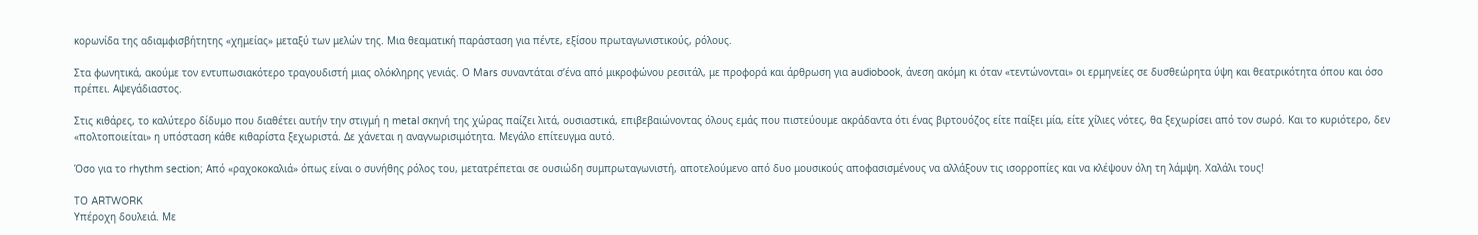κορωνίδα της αδιαμφισβήτητης «χημείας» μεταξύ των μελών της. Μια θεαματική παράσταση για πέντε, εξίσου πρωταγωνιστικούς, ρόλους.

Στα φωνητικά, ακούμε τον εντυπωσιακότερο τραγουδιστή μιας ολόκληρης γενιάς. Ο Mars συναντάται σ’ένα από μικροφώνου ρεσιτάλ, με προφορά και άρθρωση για audiobook, άνεση ακόμη κι όταν «τεντώνονται» οι ερμηνείες σε δυσθεώρητα ύψη και θεατρικότητα όπου και όσο πρέπει. Αψεγάδιαστος.

Στις κιθάρες, το καλύτερο δίδυμο που διαθέτει αυτήν την στιγμή η metal σκηνή της χώρας παίζει λιτά, ουσιαστικά, επιβεβαιώνοντας όλους εμάς που πιστεύουμε ακράδαντα ότι ένας βιρτουόζος είτε παίξει μία, είτε χίλιες νότες, θα ξεχωρίσει από τον σωρό. Και το κυριότερο, δεν «πολτοποιείται» η υπόσταση κάθε κιθαρίστα ξεχωριστά. Δε χάνεται η αναγνωρισιμότητα. Μεγάλο επίτευγμα αυτό.

Όσο για το rhythm section; Από «ραχοκοκαλιά» όπως είναι ο συνήθης ρόλος του, μετατρέπεται σε ουσιώδη συμπρωταγωνιστή, αποτελούμενο από δυο μουσικούς αποφασισμένους να αλλάξουν τις ισορροπίες και να κλέψουν όλη τη λάμψη. Χαλάλι τους!

ΤΟ ARTWORK
Υπέροχη δουλειά. Με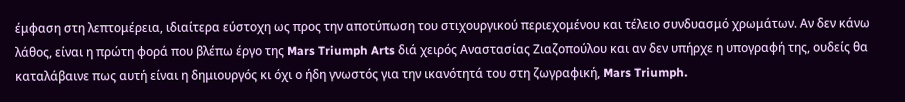έμφαση στη λεπτομέρεια, ιδιαίτερα εύστοχη ως προς την αποτύπωση του στιχουργικού περιεχομένου και τέλειο συνδυασμό χρωμάτων. Αν δεν κάνω λάθος, είναι η πρώτη φορά που βλέπω έργο της Mars Triumph Arts διά χειρός Αναστασίας Ζιαζοπούλου και αν δεν υπήρχε η υπογραφή της, ουδείς θα καταλάβαινε πως αυτή είναι η δημιουργός κι όχι ο ήδη γνωστός για την ικανότητά του στη ζωγραφική, Mars Triumph.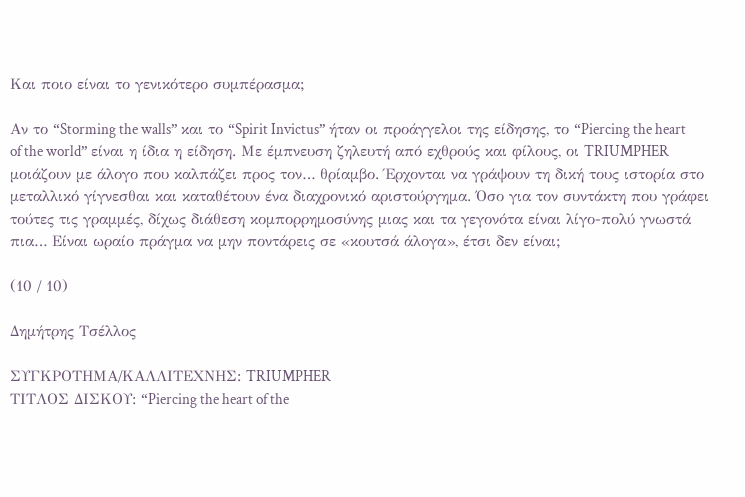Και ποιο είναι το γενικότερο συμπέρασμα;

Αν το “Storming the walls” και το “Spirit Invictus” ήταν οι προάγγελοι της είδησης, το “Piercing the heart of the world” είναι η ίδια η είδηση. Με έμπνευση ζηλευτή από εχθρούς και φίλους, οι TRIUMPHER μοιάζουν με άλογο που καλπάζει προς τον… θρίαμβο. Έρχονται να γράψουν τη δική τους ιστορία στο μεταλλικό γίγνεσθαι και καταθέτουν ένα διαχρονικό αριστούργημα. Όσο για τον συντάκτη που γράφει τούτες τις γραμμές, δίχως διάθεση κομπορρημοσύνης μιας και τα γεγονότα είναι λίγο-πολύ γνωστά πια… Είναι ωραίο πράγμα να μην ποντάρεις σε «κουτσά άλογα», έτσι δεν είναι;

(10 / 10)

Δημήτρης Τσέλλος

ΣΥΓΚΡΟΤΗΜΑ/ΚΑΛΛΙΤΕΧΝΗΣ: TRIUMPHER
ΤΙΤΛΟΣ ΔΙΣΚΟΥ: “Piercing the heart of the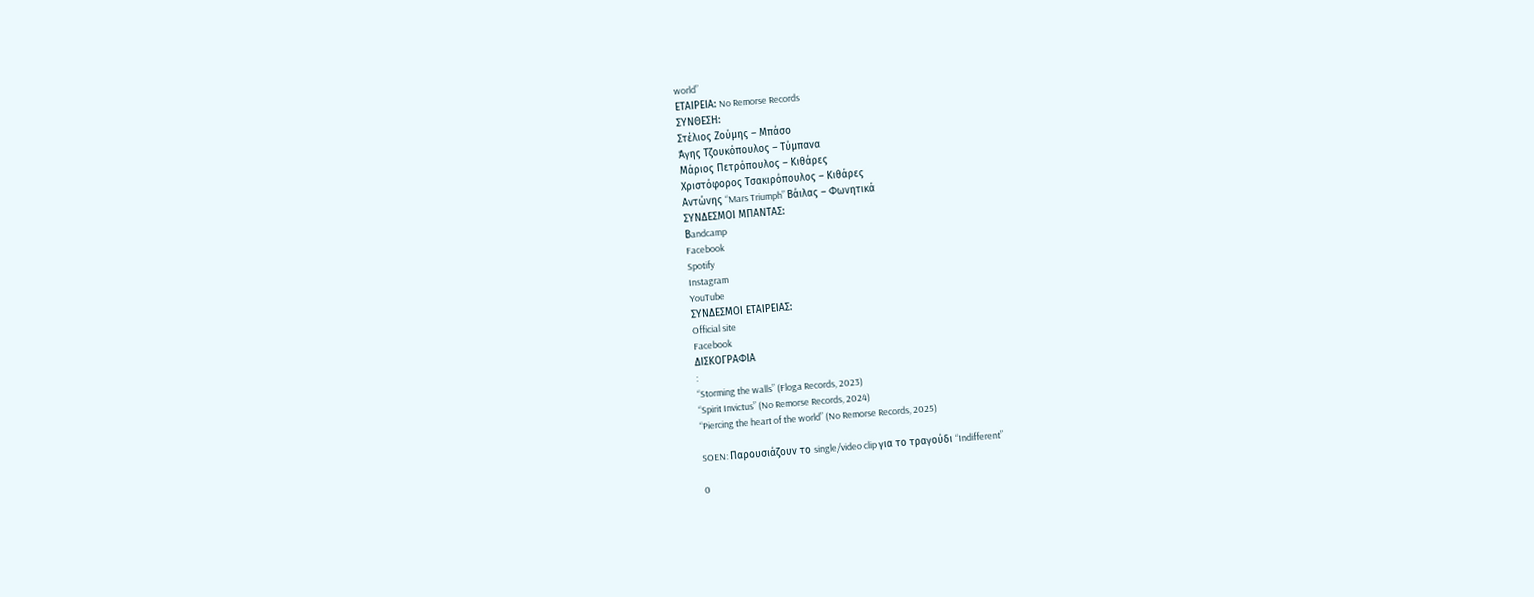world”
ΕΤΑΙΡΕΙΑ: No Remorse Records
ΣΥΝΘΕΣΗ:
Στέλιος Ζούμης – Μπάσο
Άγης Τζουκόπουλος – Τύμπανα
Μάριος Πετρόπουλος – Κιθάρες
Χριστόφορος Τσακιρόπουλος – Κιθάρες
Αντώνης “Mars Triumph” Βάιλας – Φωνητικά
ΣΥΝΔΕΣΜΟΙ ΜΠΑΝΤΑΣ:
Βandcamp
Facebook
Spotify
Instagram
YouTube
ΣΥΝΔΕΣΜΟΙ ΕΤΑΙΡΕΙΑΣ:
Official site
Facebook
ΔΙΣΚΟΓΡΑΦΙΑ
:
“Storming the walls” (Floga Records, 2023)
“Spirit Invictus” (No Remorse Records, 2024)
“Piercing the heart of the world” (No Remorse Records, 2025)

SOEN: Παρουσιάζουν το single/video clip για το τραγούδι “Indifferent”

0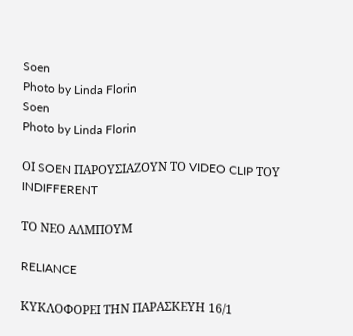Soen
Photo by Linda Florin
Soen
Photo by Linda Florin

ΟΙ SOEN ΠΑΡΟΥΣΙΑΖΟΥΝ ΤΟ VIDEO CLIP ΤΟΥ
INDIFFERENT

ΤΟ ΝΕΟ ΑΛΜΠΟΥΜ

RELIANCE

ΚΥΚΛΟΦΟΡΕΙ ΤΗΝ ΠΑΡΑΣΚΕΥΗ 16/1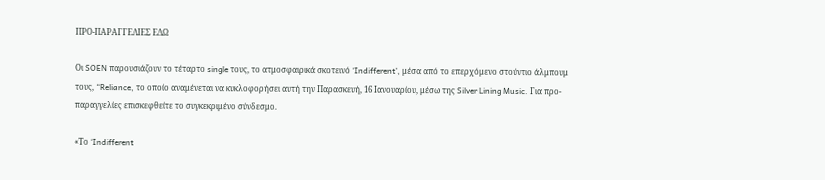ΠΡΟ-ΠΑΡΑΓΓΕΛΙΕΣ ΕΔΩ

Οι SOEN παρουσιάζουν το τέταρτο single τους, το ατμοσφαιρικά σκοτεινό ‘Indifferent’, μέσα από το επερχόμενο στούντιο άλμπουμ τους, “Reliance, το οποίο αναμένεται να κυκλοφορήσει αυτή την Παρασκευή, 16 Ιανουαρίου, μέσω της Silver Lining Music. Για προ-παραγγελίες επισκεφθείτε το συγκεκριμένο σύνδεσμο.

«Το ‘Indifferent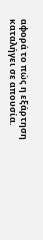αφορά το πώς η εξάρτηση καταλήγει σε απουσία.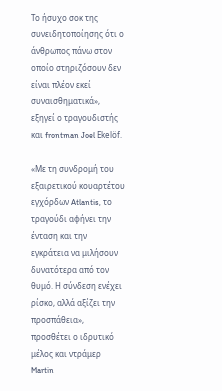Το ήσυχο σοκ της συνειδητοποίησης ότι ο άνθρωπος πάνω στον οποίο στηριζόσουν δεν είναι πλέον εκεί συναισθηματικά», εξηγεί ο τραγουδιστής και frontman Joel Ekelöf.

«Με τη συνδρομή του εξαιρετικού κουαρτέτου εγχόρδων Atlantis, το τραγούδι αφήνει την ένταση και την εγκράτεια να μιλήσουν δυνατότερα από τον θυμό. Η σύνδεση ενέχει ρίσκο, αλλά αξίζει την προσπάθεια», προσθέτει ο ιδρυτικό μέλος και ντράμερ Martin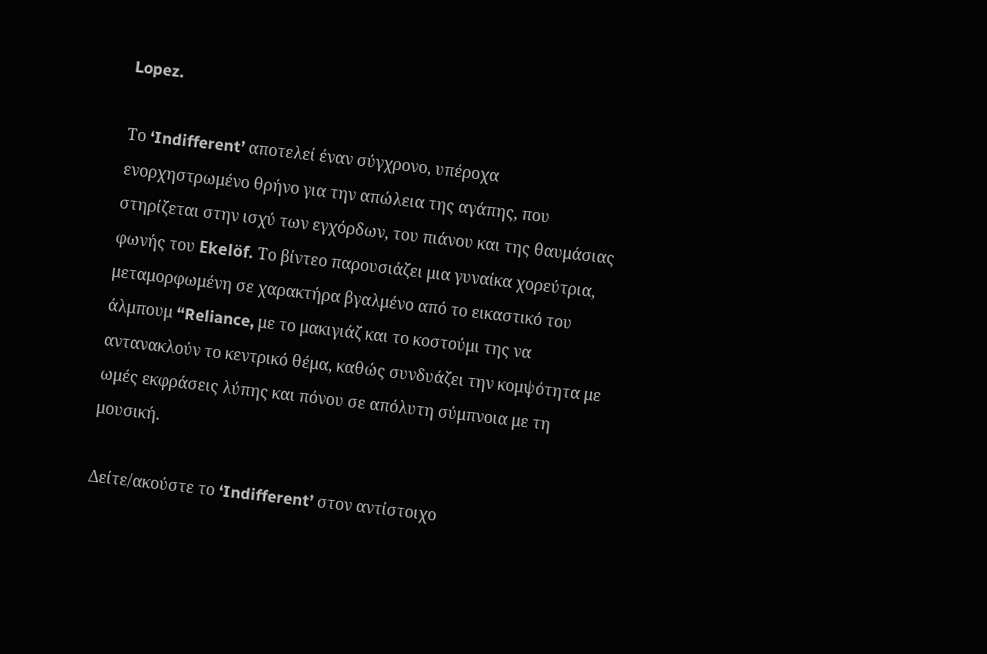Lopez.

Το ‘Indifferent’ αποτελεί έναν σύγχρονο, υπέροχα ενορχηστρωμένο θρήνο για την απώλεια της αγάπης, που στηρίζεται στην ισχύ των εγχόρδων, του πιάνου και της θαυμάσιας φωνής του Ekelöf. Το βίντεο παρουσιάζει μια γυναίκα χορεύτρια, μεταμορφωμένη σε χαρακτήρα βγαλμένο από το εικαστικό του άλμπουμ “Reliance, με το μακιγιάζ και το κοστούμι της να αντανακλούν το κεντρικό θέμα, καθώς συνδυάζει την κομψότητα με ωμές εκφράσεις λύπης και πόνου σε απόλυτη σύμπνοια με τη μουσική.

Δείτε/ακούστε το ‘Indifferent’ στον αντίστοιχο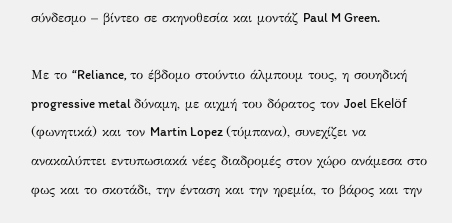σύνδεσμο – βίντεο σε σκηνοθεσία και μοντάζ Paul M Green.

Με το “Reliance, το έβδομο στούντιο άλμπουμ τους, η σουηδική progressive metal δύναμη, με αιχμή του δόρατος τον Joel Ekelöf (φωνητικά) και τον Martin Lopez (τύμπανα), συνεχίζει να ανακαλύπτει εντυπωσιακά νέες διαδρομές στον χώρο ανάμεσα στο φως και το σκοτάδι, την ένταση και την ηρεμία, το βάρος και την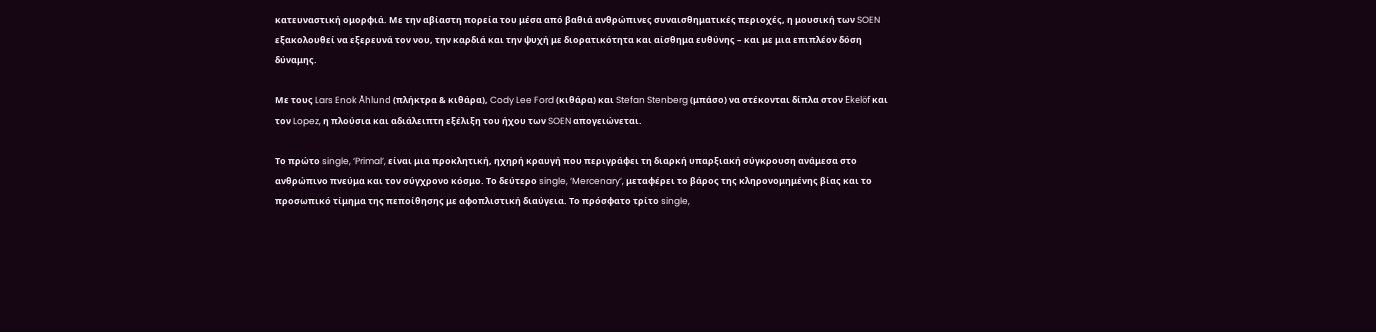κατευναστική ομορφιά. Με την αβίαστη πορεία του μέσα από βαθιά ανθρώπινες συναισθηματικές περιοχές, η μουσική των SOEN εξακολουθεί να εξερευνά τον νου, την καρδιά και την ψυχή με διορατικότητα και αίσθημα ευθύνης – και με μια επιπλέον δόση δύναμης.

Με τους Lars Enok Åhlund (πλήκτρα & κιθάρα), Cody Lee Ford (κιθάρα) και Stefan Stenberg (μπάσο) να στέκονται δίπλα στον Ekelöf και τον Lopez, η πλούσια και αδιάλειπτη εξέλιξη του ήχου των SOEN απογειώνεται.

Το πρώτο single, ‘Primal’, είναι μια προκλητική, ηχηρή κραυγή που περιγράφει τη διαρκή υπαρξιακή σύγκρουση ανάμεσα στο ανθρώπινο πνεύμα και τον σύγχρονο κόσμο. Το δεύτερο single, ‘Mercenary’, μεταφέρει το βάρος της κληρονομημένης βίας και το προσωπικό τίμημα της πεποίθησης με αφοπλιστική διαύγεια. Το πρόσφατο τρίτο single,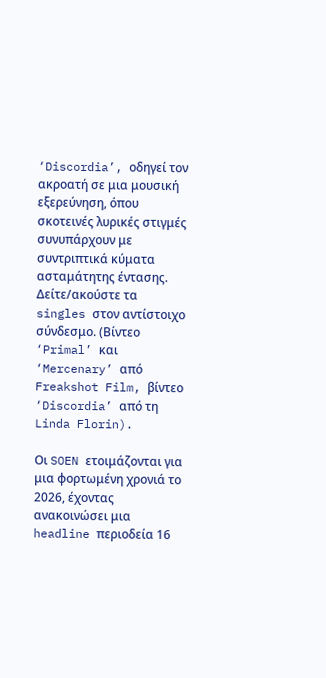‘Discordia’, οδηγεί τον ακροατή σε μια μουσική εξερεύνηση, όπου σκοτεινές λυρικές στιγμές συνυπάρχουν με συντριπτικά κύματα ασταμάτητης έντασης. Δείτε/ακούστε τα singles στον αντίστοιχο σύνδεσμο. (Βίντεο ‘Primal’ και ‘Mercenary’ από Freakshot Film, βίντεο ‘Discordia’ από τη Linda Florin).

Οι SOEN ετοιμάζονται για μια φορτωμένη χρονιά το 2026, έχοντας ανακοινώσει μια headline περιοδεία 16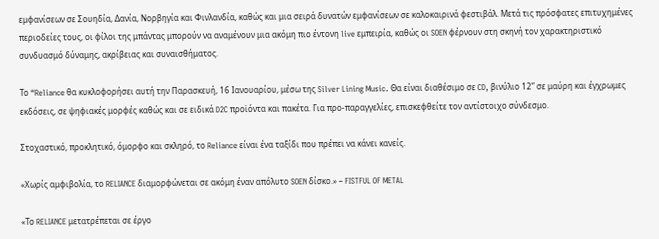εμφανίσεων σε Σουηδία, Δανία, Νορβηγία και Φινλανδία, καθώς και μια σειρά δυνατών εμφανίσεων σε καλοκαιρινά φεστιβάλ. Μετά τις πρόσφατες επιτυχημένες περιοδείες τους, οι φίλοι της μπάντας μπορούν να αναμένουν μια ακόμη πιο έντονη live εμπειρία, καθώς οι SOEN φέρνουν στη σκηνή τον χαρακτηριστικό συνδυασμό δύναμης, ακρίβειας και συναισθήματος.

Το “Reliance θα κυκλοφορήσει αυτή την Παρασκευή, 16 Ιανουαρίου, μέσω της Silver Lining Music. Θα είναι διαθέσιμο σε CD, βινύλιο 12” σε μαύρη και έγχρωμες εκδόσεις, σε ψηφιακές μορφές καθώς και σε ειδικά D2C προϊόντα και πακέτα. Για προ-παραγγελίες, επισκεφθείτε τον αντίστοιχο σύνδεσμο.

Στοχαστικό, προκλητικό, όμορφο και σκληρό, το Reliance είναι ένα ταξίδι που πρέπει να κάνει κανείς.

«Χωρίς αμφιβολία, το RELIANCE διαμορφώνεται σε ακόμη έναν απόλυτο SOEN δίσκο.» – FISTFUL OF METAL

«Το RELIANCE μετατρέπεται σε έργο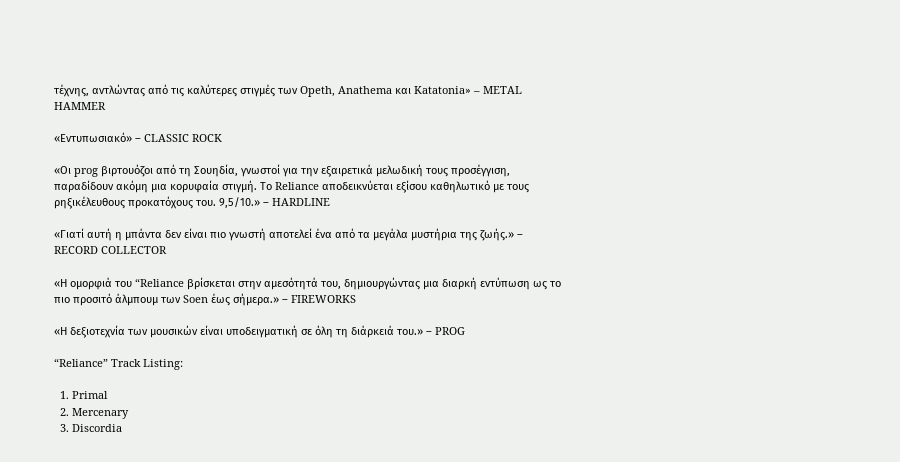τέχνης, αντλώντας από τις καλύτερες στιγμές των Opeth, Anathema και Katatonia» – METAL HAMMER

«Εντυπωσιακό» – CLASSIC ROCK

«Οι prog βιρτουόζοι από τη Σουηδία, γνωστοί για την εξαιρετικά μελωδική τους προσέγγιση, παραδίδουν ακόμη μια κορυφαία στιγμή. Το Reliance αποδεικνύεται εξίσου καθηλωτικό με τους ρηξικέλευθους προκατόχους του. 9,5/10.» – HARDLINE

«Γιατί αυτή η μπάντα δεν είναι πιο γνωστή αποτελεί ένα από τα μεγάλα μυστήρια της ζωής.» – RECORD COLLECTOR

«Η ομορφιά του “Reliance βρίσκεται στην αμεσότητά του, δημιουργώντας μια διαρκή εντύπωση ως το πιο προσιτό άλμπουμ των Soen έως σήμερα.» – FIREWORKS

«Η δεξιοτεχνία των μουσικών είναι υποδειγματική σε όλη τη διάρκειά του.» – PROG

“Reliance” Track Listing:

  1. Primal
  2. Mercenary
  3. Discordia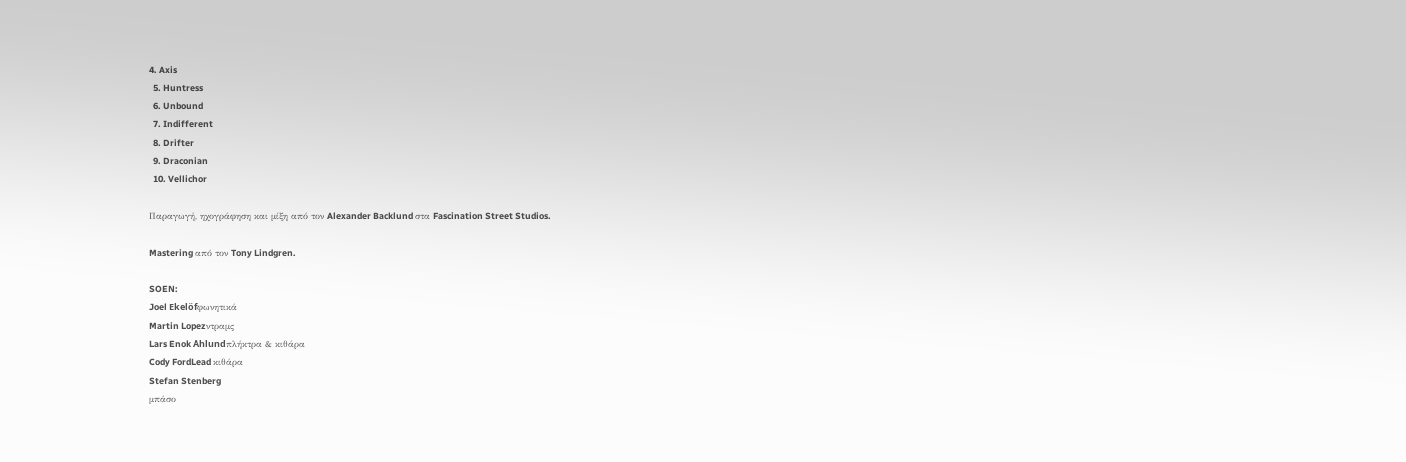4. Axis
  5. Huntress
  6. Unbound
  7. Indifferent
  8. Drifter
  9. Draconian
  10. Vellichor

Παραγωγή, ηχογράφηση και μίξη από τον Alexander Backlund στα Fascination Street Studios.

Mastering από τον Tony Lindgren.

SOEN:
Joel Ekelöfφωνητικά
Martin Lopezντραμς
Lars Enok Åhlundπλήκτρα & κιθάρα
Cody FordLead κιθάρα
Stefan Stenberg
μπάσο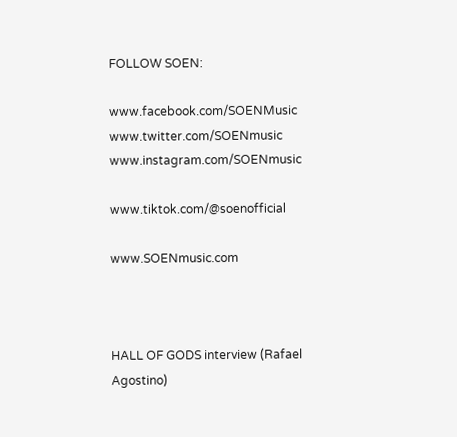FOLLOW SOEN:

www.facebook.com/SOENMusic
www.twitter.com/SOENmusic
www.instagram.com/SOENmusic

www.tiktok.com/@soenofficial

www.SOENmusic.com



HALL OF GODS interview (Rafael Agostino)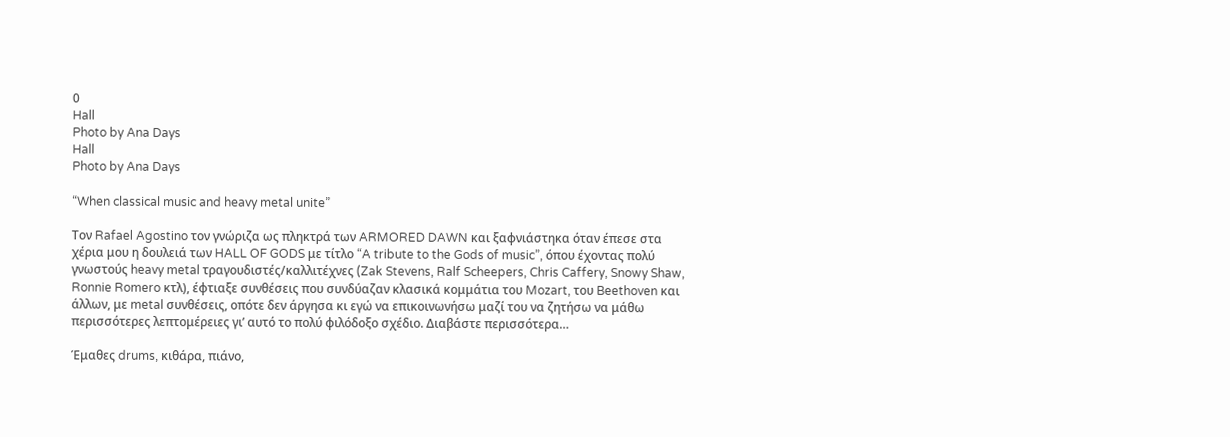0
Hall
Photo by Ana Days
Hall
Photo by Ana Days

“When classical music and heavy metal unite”

Τον Rafael Agostino τον γνώριζα ως πληκτρά των ARMORED DAWN και ξαφνιάστηκα όταν έπεσε στα χέρια μου η δουλειά των HALL OF GODS με τίτλο “A tribute to the Gods of music”, όπου έχοντας πολύ γνωστούς heavy metal τραγουδιστές/καλλιτέχνες (Zak Stevens, Ralf Scheepers, Chris Caffery, Snowy Shaw, Ronnie Romero κτλ), έφτιαξε συνθέσεις που συνδύαζαν κλασικά κομμάτια του Mozart, του Beethoven και άλλων, με metal συνθέσεις, οπότε δεν άργησα κι εγώ να επικοινωνήσω μαζί του να ζητήσω να μάθω περισσότερες λεπτομέρειες γι’ αυτό το πολύ φιλόδοξο σχέδιο. Διαβάστε περισσότερα…

Έμαθες drums, κιθάρα, πιάνο,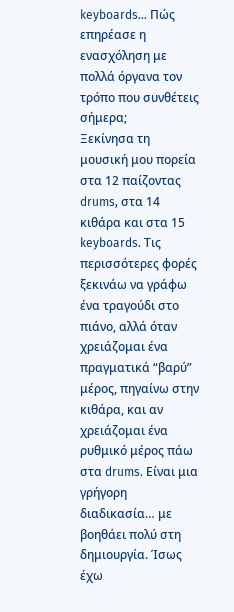keyboards… Πώς επηρέασε η ενασχόληση με πολλά όργανα τον τρόπο που συνθέτεις σήμερα;
Ξεκίνησα τη μουσική μου πορεία στα 12 παίζοντας drums, στα 14 κιθάρα και στα 15 keyboards. Τις περισσότερες φορές ξεκινάω να γράφω ένα τραγούδι στο πιάνο, αλλά όταν χρειάζομαι ένα πραγματικά “βαρύ” μέρος, πηγαίνω στην κιθάρα, και αν χρειάζομαι ένα ρυθμικό μέρος πάω στα drums. Είναι μια γρήγορη διαδικασία… με βοηθάει πολύ στη δημιουργία. Ίσως έχω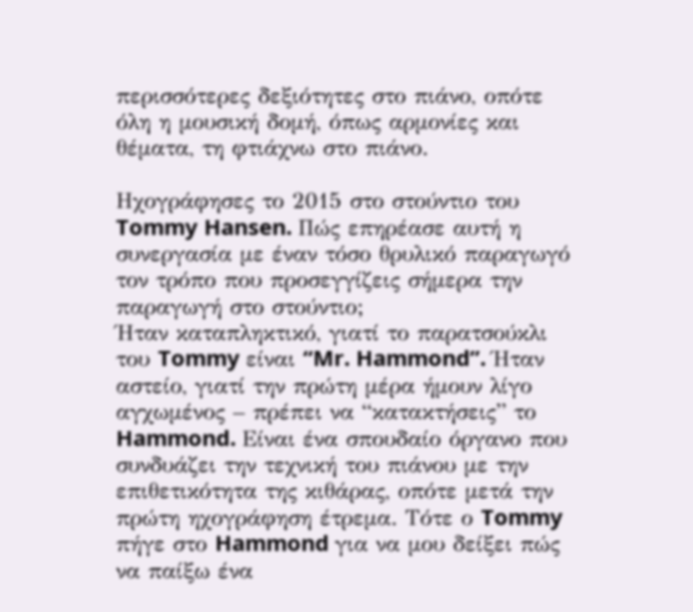περισσότερες δεξιότητες στο πιάνο, οπότε όλη η μουσική δομή, όπως αρμονίες και θέματα, τη φτιάχνω στο πιάνο.

Ηχογράφησες το 2015 στο στούντιο του Tommy Hansen. Πώς επηρέασε αυτή η συνεργασία με έναν τόσο θρυλικό παραγωγό τον τρόπο που προσεγγίζεις σήμερα την παραγωγή στο στούντιο;
Ήταν καταπληκτικό, γιατί το παρατσούκλι του Tommy είναι “Mr. Hammond”. Ήταν αστείο, γιατί την πρώτη μέρα ήμουν λίγο αγχωμένος – πρέπει να “κατακτήσεις” το Hammond. Είναι ένα σπουδαίο όργανο που συνδυάζει την τεχνική του πιάνου με την επιθετικότητα της κιθάρας, οπότε μετά την πρώτη ηχογράφηση έτρεμα. Τότε ο Tommy πήγε στο Hammond για να μου δείξει πώς να παίξω ένα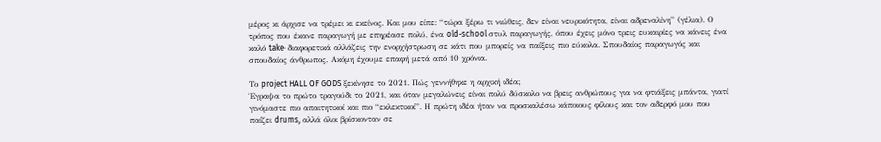μέρος κι άρχισε να τρέμει κι εκείνος. Και μου είπε: “τώρα ξέρω τι νιώθεις, δεν είναι νευρικότητα, είναι αδρεναλίνη” (γέλια). Ο τρόπος που έκανε παραγωγή με επηρέασε πολύ, ένα old-school στυλ παραγωγής, όπου έχεις μόνο τρεις ευκαιρίες να κάνεις ένα καλό take· διαφορετικά αλλάζεις την ενορχήστρωση σε κάτι που μπορείς να παίξεις πιο εύκολα. Σπουδαίος παραγωγός και σπουδαίος άνθρωπος. Ακόμη έχουμε επαφή μετά από 10 χρόνια.

Το project HALL OF GODS ξεκίνησε το 2021. Πώς γεννήθηκε η αρχική ιδέα;
Έγραψα το πρώτο τραγούδι το 2021, και όταν μεγαλώνεις είναι πολύ δύσκολο να βρεις ανθρώπους για να φτιάξεις μπάντα, γιατί γινόμαστε πιο απαιτητικοί και πιο “εκλεκτικοί”. Η πρώτη ιδέα ήταν να προσκαλέσω κάποιους φίλους και τον αδερφό μου που παίζει drums, αλλά όλοι βρίσκονταν σε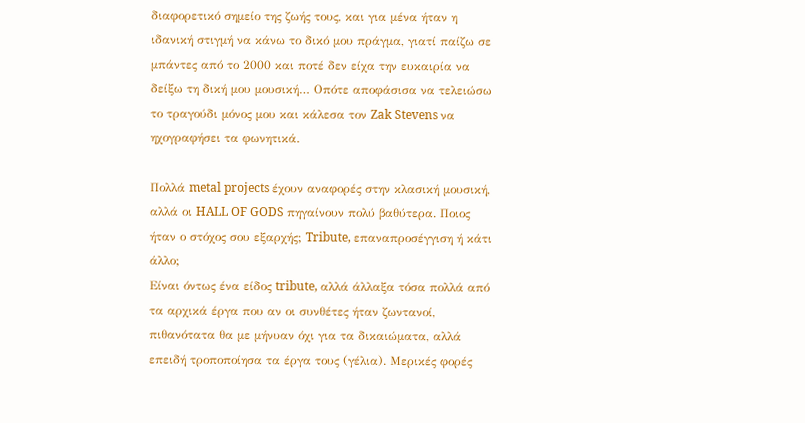διαφορετικό σημείο της ζωής τους, και για μένα ήταν η ιδανική στιγμή να κάνω το δικό μου πράγμα, γιατί παίζω σε μπάντες από το 2000 και ποτέ δεν είχα την ευκαιρία να δείξω τη δική μου μουσική… Οπότε αποφάσισα να τελειώσω το τραγούδι μόνος μου και κάλεσα τον Zak Stevens να ηχογραφήσει τα φωνητικά.

Πολλά metal projects έχουν αναφορές στην κλασική μουσική, αλλά οι HALL OF GODS πηγαίνουν πολύ βαθύτερα. Ποιος ήταν ο στόχος σου εξαρχής; Tribute, επαναπροσέγγιση ή κάτι άλλο;
Είναι όντως ένα είδος tribute, αλλά άλλαξα τόσα πολλά από τα αρχικά έργα που αν οι συνθέτες ήταν ζωντανοί, πιθανότατα θα με μήνυαν όχι για τα δικαιώματα, αλλά επειδή τροποποίησα τα έργα τους (γέλια). Μερικές φορές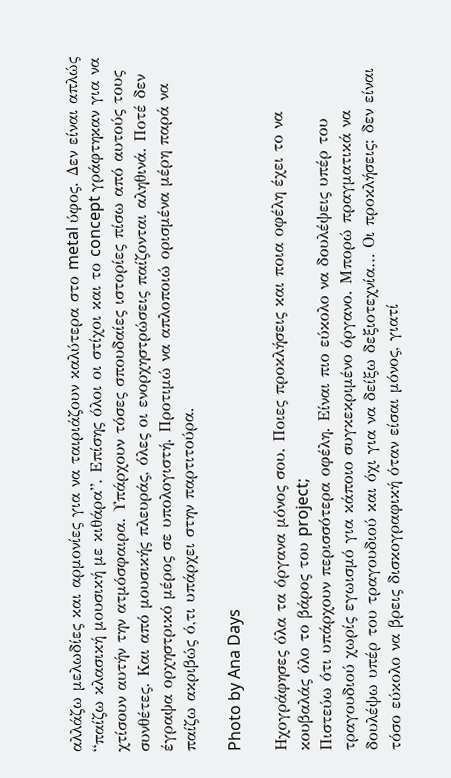αλλάζω μελωδίες και αρμονίες για να ταιριάζουν καλύτερα στο metal ύφος. Δεν είναι απλώς “παίζω κλασική μουσική με κιθάρα”. Επίσης όλοι οι στίχοι και το concept γράφτηκαν για να χτίσουν αυτήν την ατμόσφαιρα. Υπάρχουν τόσες σπουδαίες ιστορίες πίσω από αυτούς τους συνθέτες. Και από μουσικής πλευράς, όλες οι ενορχηστρώσεις παίζονται αληθινά. Ποτέ δεν έγραψα ορχηστρικό μέρος σε υπολογιστή. Προτιμώ να απλοποιώ ορισμένα μέρη παρά να παίζω ακριβώς ό,τι υπάρχει στην παρτιτούρα.

Photo by Ana Days

Ηχογράφησες όλα τα όργανα μόνος σου. Ποιες προκλήσεις και ποια οφέλη έχει το να κουβαλάς όλο το βάρος του project;
Πιστεύω ότι υπάρχουν περισσότερα οφέλη. Είναι πιο εύκολο να δουλέψεις υπέρ του τραγουδιού χωρίς εγωισμό για κάποιο συγκεκριμένο όργανο. Μπορώ πραγματικά να δουλέψω υπέρ του τραγουδιού και όχι για να δείξω δεξιοτεχνία… Οι προκλήσεις: δεν είναι τόσο εύκολο να βρεις δισκογραφική όταν είσαι μόνος, γιατί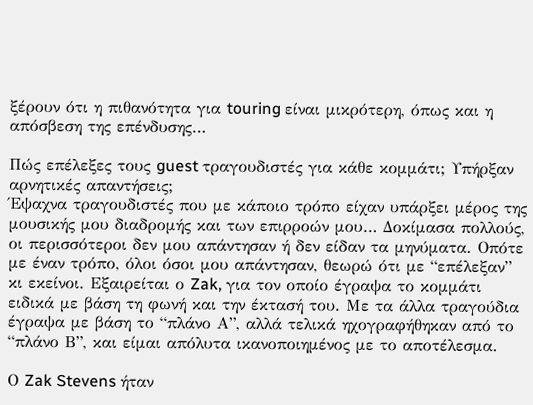ξέρουν ότι η πιθανότητα για touring είναι μικρότερη, όπως και η απόσβεση της επένδυσης…

Πώς επέλεξες τους guest τραγουδιστές για κάθε κομμάτι; Υπήρξαν αρνητικές απαντήσεις;
Έψαχνα τραγουδιστές που με κάποιο τρόπο είχαν υπάρξει μέρος της μουσικής μου διαδρομής και των επιρροών μου… Δοκίμασα πολλούς, οι περισσότεροι δεν μου απάντησαν ή δεν είδαν τα μηνύματα. Οπότε με έναν τρόπο, όλοι όσοι μου απάντησαν, θεωρώ ότι με “επέλεξαν” κι εκείνοι. Εξαιρείται ο Zak, για τον οποίο έγραψα το κομμάτι ειδικά με βάση τη φωνή και την έκτασή του. Με τα άλλα τραγούδια έγραψα με βάση το “πλάνο Α”, αλλά τελικά ηχογραφήθηκαν από το “πλάνο Β”, και είμαι απόλυτα ικανοποιημένος με το αποτέλεσμα.

Ο Zak Stevens ήταν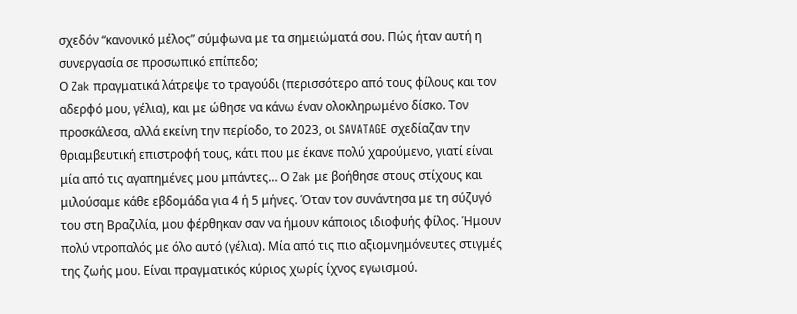σχεδόν “κανονικό μέλος” σύμφωνα με τα σημειώματά σου. Πώς ήταν αυτή η συνεργασία σε προσωπικό επίπεδο;
Ο Zak πραγματικά λάτρεψε το τραγούδι (περισσότερο από τους φίλους και τον αδερφό μου, γέλια), και με ώθησε να κάνω έναν ολοκληρωμένο δίσκο. Τον προσκάλεσα, αλλά εκείνη την περίοδο, το 2023, οι SAVATAGE σχεδίαζαν την θριαμβευτική επιστροφή τους, κάτι που με έκανε πολύ χαρούμενο, γιατί είναι μία από τις αγαπημένες μου μπάντες… Ο Zak με βοήθησε στους στίχους και μιλούσαμε κάθε εβδομάδα για 4 ή 5 μήνες. Όταν τον συνάντησα με τη σύζυγό του στη Βραζιλία, μου φέρθηκαν σαν να ήμουν κάποιος ιδιοφυής φίλος. Ήμουν πολύ ντροπαλός με όλο αυτό (γέλια). Μία από τις πιο αξιομνημόνευτες στιγμές της ζωής μου. Είναι πραγματικός κύριος χωρίς ίχνος εγωισμού.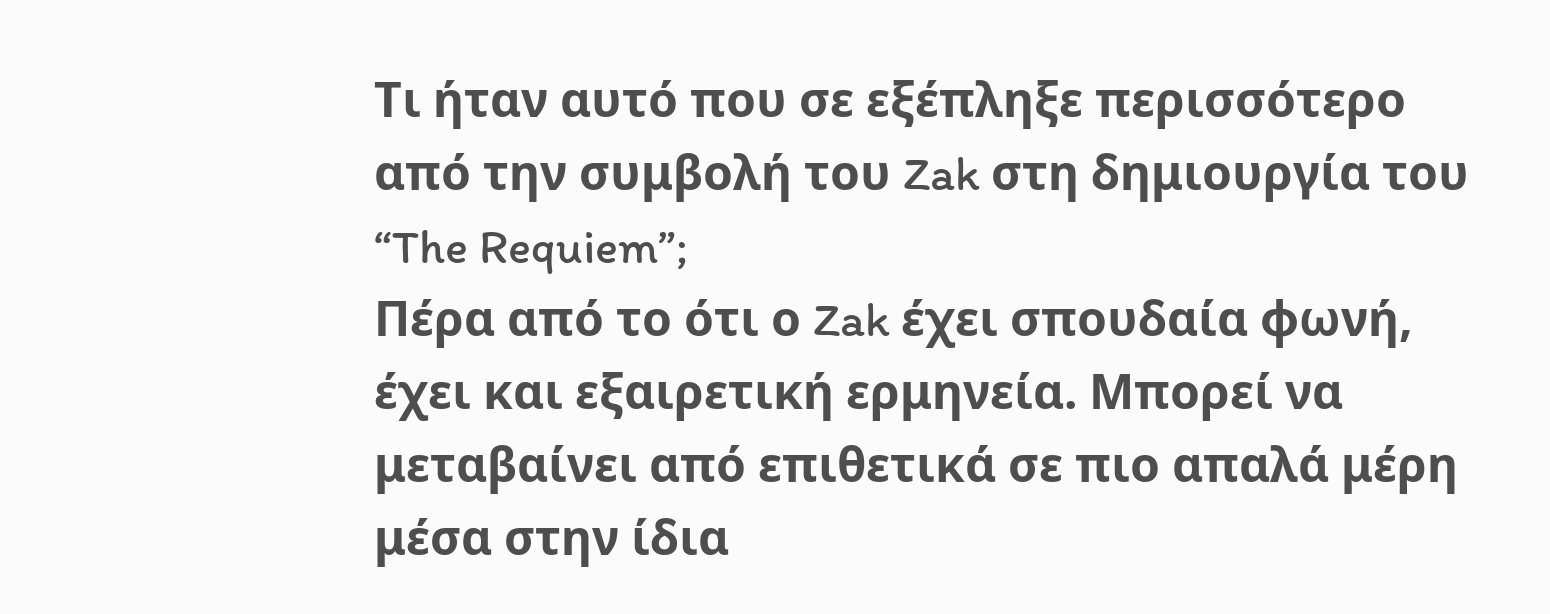Τι ήταν αυτό που σε εξέπληξε περισσότερο από την συμβολή του Zak στη δημιουργία του “The Requiem”;
Πέρα από το ότι ο Zak έχει σπουδαία φωνή, έχει και εξαιρετική ερμηνεία. Μπορεί να μεταβαίνει από επιθετικά σε πιο απαλά μέρη μέσα στην ίδια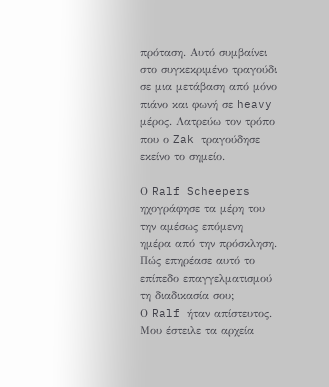πρόταση. Αυτό συμβαίνει στο συγκεκριμένο τραγούδι σε μια μετάβαση από μόνο πιάνο και φωνή σε heavy μέρος. Λατρεύω τον τρόπο που ο Zak τραγούδησε εκείνο το σημείο.

Ο Ralf Scheepers ηχογράφησε τα μέρη του την αμέσως επόμενη ημέρα από την πρόσκληση. Πώς επηρέασε αυτό το επίπεδο επαγγελματισμού τη διαδικασία σου;
Ο Ralf ήταν απίστευτος. Μου έστειλε τα αρχεία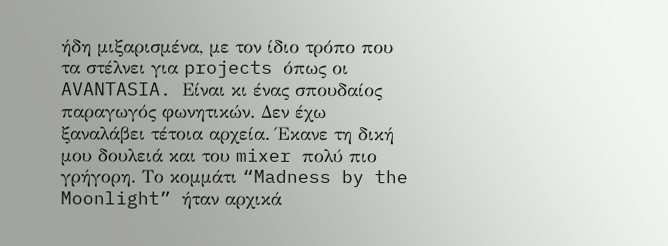ήδη μιξαρισμένα, με τον ίδιο τρόπο που τα στέλνει για projects όπως οι AVANTASIA. Είναι κι ένας σπουδαίος παραγωγός φωνητικών. Δεν έχω ξαναλάβει τέτοια αρχεία. Έκανε τη δική μου δουλειά και του mixer πολύ πιο γρήγορη. Το κομμάτι “Madness by the Moonlight” ήταν αρχικά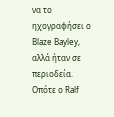να το ηχογραφήσει ο Blaze Bayley, αλλά ήταν σε περιοδεία. Οπότε ο Ralf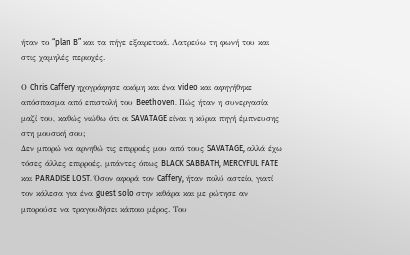ήταν το “plan B” και τα πήγε εξαιρετικά. Λατρεύω τη φωνή του και στις χαμηλές περιοχές.

Ο Chris Caffery ηχογράφησε ακόμη και ένα video και αφηγήθηκε απόσπασμα από επιστολή του Beethoven. Πώς ήταν η συνεργασία μαζί του, καθώς νιώθω ότι οι SAVATAGE είναι η κύρια πηγή έμπνευσης στη μουσική σου;
Δεν μπορώ να αρνηθώ τις επιρροές μου από τους SAVATAGE, αλλά έχω τόσες άλλες επιρροές, μπάντες όπως BLACK SABBATH, MERCYFUL FATE και PARADISE LOST. Όσον αφορά τον Caffery, ήταν πολύ αστείο, γιατί τον κάλεσα για ένα guest solo στην κιθάρα και με ρώτησε αν μπορούσε να τραγουδήσει κάποιο μέρος. Του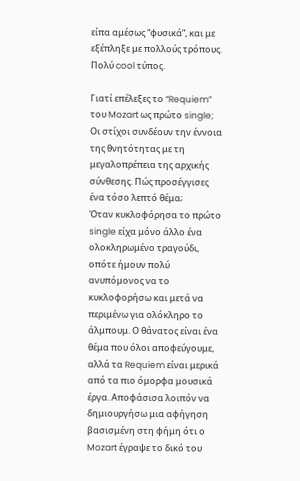είπα αμέσως “φυσικά”, και με εξέπληξε με πολλούς τρόπους. Πολύ cool τύπος.

Γιατί επέλεξες το “Requiem” του Mozart ως πρώτο single; Οι στίχοι συνδέουν την έννοια της θνητότητας με τη μεγαλοπρέπεια της αρχικής σύνθεσης. Πώς προσέγγισες ένα τόσο λεπτό θέμα;
Όταν κυκλοφόρησα το πρώτο single είχα μόνο άλλο ένα ολοκληρωμένο τραγούδι, οπότε ήμουν πολύ ανυπόμονος να το κυκλοφορήσω και μετά να περιμένω για ολόκληρο το άλμπουμ. Ο θάνατος είναι ένα θέμα που όλοι αποφεύγουμε, αλλά τα Requiem είναι μερικά από τα πιο όμορφα μουσικά έργα. Αποφάσισα λοιπόν να δημιουργήσω μια αφήγηση βασισμένη στη φήμη ότι ο Mozart έγραψε το δικό του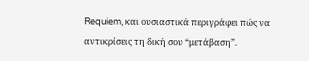Requiem, και ουσιαστικά περιγράφει πώς να αντικρίσεις τη δική σου “μετάβαση”.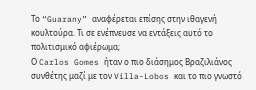Το “Guarany” αναφέρεται επίσης στην ιθαγενή κουλτούρα. Τι σε ενέπνευσε να εντάξεις αυτό το πολιτισμικό αφιέρωμα;
Ο Carlos Gomes ήταν ο πιο διάσημος Βραζιλιάνος συνθέτης μαζί με τον Villa-Lobos και το πιο γνωστό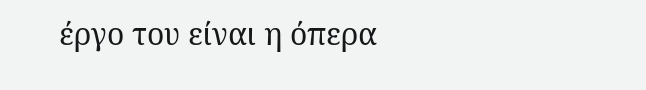έργο του είναι η όπερα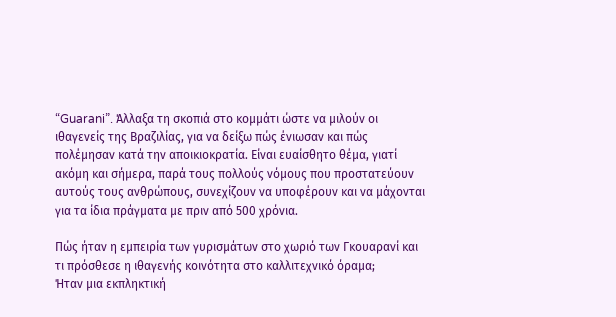“Guarani”. Άλλαξα τη σκοπιά στο κομμάτι ώστε να μιλούν οι ιθαγενείς της Βραζιλίας, για να δείξω πώς ένιωσαν και πώς πολέμησαν κατά την αποικιοκρατία. Είναι ευαίσθητο θέμα, γιατί ακόμη και σήμερα, παρά τους πολλούς νόμους που προστατεύουν αυτούς τους ανθρώπους, συνεχίζουν να υποφέρουν και να μάχονται για τα ίδια πράγματα με πριν από 500 χρόνια.

Πώς ήταν η εμπειρία των γυρισμάτων στο χωριό των Γκουαρανί και τι πρόσθεσε η ιθαγενής κοινότητα στο καλλιτεχνικό όραμα;
Ήταν μια εκπληκτική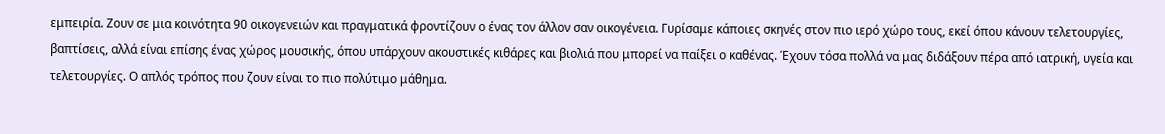εμπειρία. Ζουν σε μια κοινότητα 90 οικογενειών και πραγματικά φροντίζουν ο ένας τον άλλον σαν οικογένεια. Γυρίσαμε κάποιες σκηνές στον πιο ιερό χώρο τους, εκεί όπου κάνουν τελετουργίες, βαπτίσεις, αλλά είναι επίσης ένας χώρος μουσικής, όπου υπάρχουν ακουστικές κιθάρες και βιολιά που μπορεί να παίξει ο καθένας. Έχουν τόσα πολλά να μας διδάξουν πέρα από ιατρική, υγεία και τελετουργίες. Ο απλός τρόπος που ζουν είναι το πιο πολύτιμο μάθημα.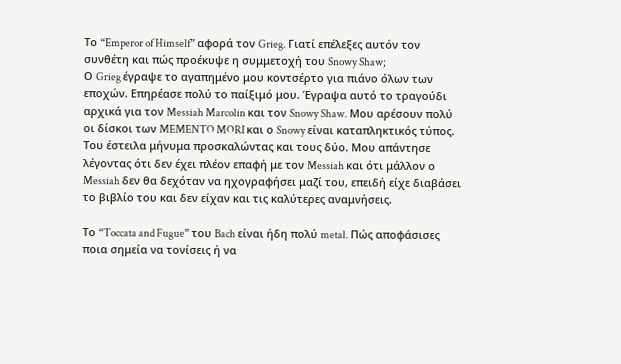Το “Emperor of Himself” αφορά τον Grieg. Γιατί επέλεξες αυτόν τον συνθέτη και πώς προέκυψε η συμμετοχή του Snowy Shaw;
Ο Grieg έγραψε το αγαπημένο μου κοντσέρτο για πιάνο όλων των εποχών. Επηρέασε πολύ το παίξιμό μου. Έγραψα αυτό το τραγούδι αρχικά για τον Messiah Marcolin και τον Snowy Shaw. Μου αρέσουν πολύ οι δίσκοι των MEMENTO MORI και ο Snowy είναι καταπληκτικός τύπος. Του έστειλα μήνυμα προσκαλώντας και τους δύο. Μου απάντησε λέγοντας ότι δεν έχει πλέον επαφή με τον Messiah και ότι μάλλον ο Messiah δεν θα δεχόταν να ηχογραφήσει μαζί του, επειδή είχε διαβάσει το βιβλίο του και δεν είχαν και τις καλύτερες αναμνήσεις.

Το “Toccata and Fugue” του Bach είναι ήδη πολύ metal. Πώς αποφάσισες ποια σημεία να τονίσεις ή να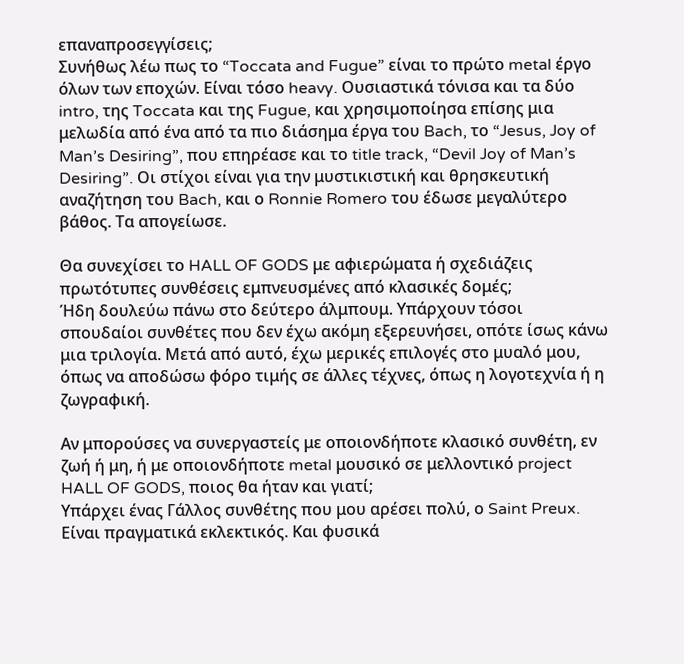επαναπροσεγγίσεις;
Συνήθως λέω πως το “Toccata and Fugue” είναι το πρώτο metal έργο όλων των εποχών. Είναι τόσο heavy. Ουσιαστικά τόνισα και τα δύο intro, της Toccata και της Fugue, και χρησιμοποίησα επίσης μια μελωδία από ένα από τα πιο διάσημα έργα του Bach, το “Jesus, Joy of Man’s Desiring”, που επηρέασε και το title track, “Devil Joy of Man’s Desiring”. Οι στίχοι είναι για την μυστικιστική και θρησκευτική αναζήτηση του Bach, και ο Ronnie Romero του έδωσε μεγαλύτερο βάθος. Τα απογείωσε.

Θα συνεχίσει το HALL OF GODS με αφιερώματα ή σχεδιάζεις πρωτότυπες συνθέσεις εμπνευσμένες από κλασικές δομές;
Ήδη δουλεύω πάνω στο δεύτερο άλμπουμ. Υπάρχουν τόσοι σπουδαίοι συνθέτες που δεν έχω ακόμη εξερευνήσει, οπότε ίσως κάνω μια τριλογία. Μετά από αυτό, έχω μερικές επιλογές στο μυαλό μου, όπως να αποδώσω φόρο τιμής σε άλλες τέχνες, όπως η λογοτεχνία ή η ζωγραφική.

Αν μπορούσες να συνεργαστείς με οποιονδήποτε κλασικό συνθέτη, εν ζωή ή μη, ή με οποιονδήποτε metal μουσικό σε μελλοντικό project HALL OF GODS, ποιος θα ήταν και γιατί;
Υπάρχει ένας Γάλλος συνθέτης που μου αρέσει πολύ, ο Saint Preux. Είναι πραγματικά εκλεκτικός. Και φυσικά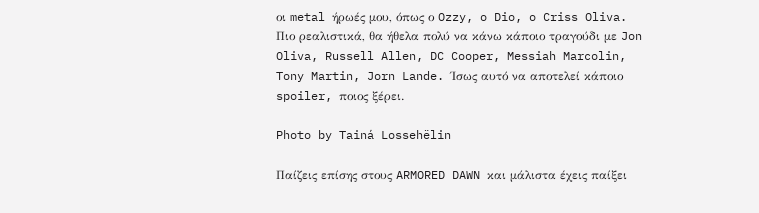οι metal ήρωές μου, όπως ο Ozzy, o Dio, o Criss Oliva. Πιο ρεαλιστικά, θα ήθελα πολύ να κάνω κάποιο τραγούδι με Jon Oliva, Russell Allen, DC Cooper, Messiah Marcolin, Tony Martin, Jorn Lande. Ίσως αυτό να αποτελεί κάποιο spoiler, ποιος ξέρει.

Photo by Tainá Lossehëlin

Παίζεις επίσης στους ARMORED DAWN και μάλιστα έχεις παίξει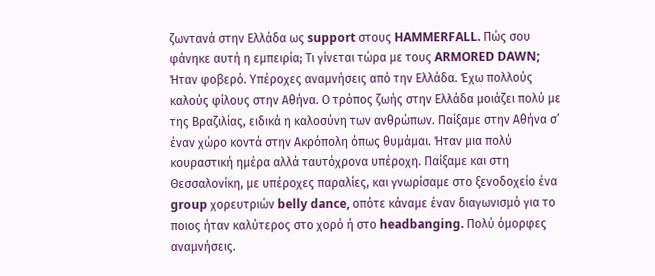ζωντανά στην Ελλάδα ως support στους HAMMERFALL. Πώς σου φάνηκε αυτή η εμπειρία; Τι γίνεται τώρα με τους ARMORED DAWN;
Ήταν φοβερό. Υπέροχες αναμνήσεις από την Ελλάδα. Έχω πολλούς καλούς φίλους στην Αθήνα. Ο τρόπος ζωής στην Ελλάδα μοιάζει πολύ με της Βραζιλίας, ειδικά η καλοσύνη των ανθρώπων. Παίξαμε στην Αθήνα σ’ έναν χώρο κοντά στην Ακρόπολη όπως θυμάμαι. Ήταν μια πολύ κουραστική ημέρα αλλά ταυτόχρονα υπέροχη. Παίξαμε και στη Θεσσαλονίκη, με υπέροχες παραλίες, και γνωρίσαμε στο ξενοδοχείο ένα group χορευτριών belly dance, οπότε κάναμε έναν διαγωνισμό για το ποιος ήταν καλύτερος στο χορό ή στο headbanging. Πολύ όμορφες αναμνήσεις.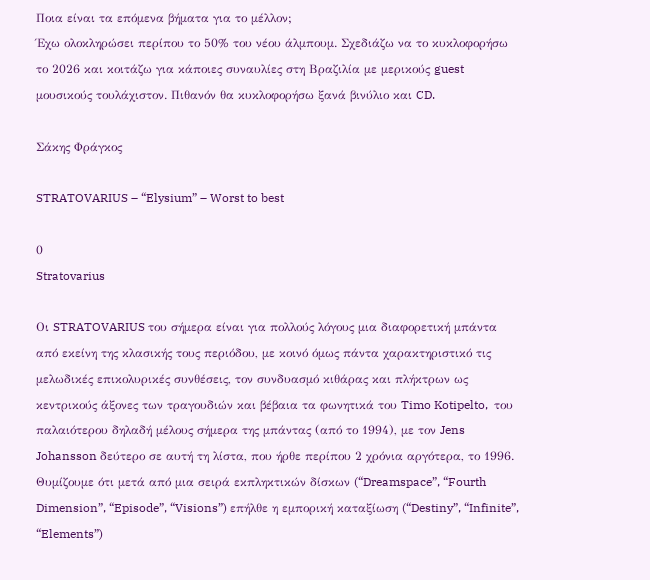Ποια είναι τα επόμενα βήματα για το μέλλον;
Έχω ολοκληρώσει περίπου το 50% του νέου άλμπουμ. Σχεδιάζω να το κυκλοφορήσω το 2026 και κοιτάζω για κάποιες συναυλίες στη Βραζιλία με μερικούς guest μουσικούς τουλάχιστον. Πιθανόν θα κυκλοφορήσω ξανά βινύλιο και CD.

Σάκης Φράγκος

STRATOVARIUS – “Elysium” – Worst to best

0
Stratovarius

Οι STRATOVARIUS του σήμερα είναι για πολλούς λόγους μια διαφορετική μπάντα από εκείνη της κλασικής τους περιόδου, με κοινό όμως πάντα χαρακτηριστικό τις μελωδικές επικολυρικές συνθέσεις, τον συνδυασμό κιθάρας και πλήκτρων ως κεντρικούς άξονες των τραγουδιών και βέβαια τα φωνητικά του Timo Kotipelto,  του παλαιότερου δηλαδή μέλους σήμερα της μπάντας (από το 1994), με τον Jens Johansson δεύτερο σε αυτή τη λίστα, που ήρθε περίπου 2 χρόνια αργότερα, το 1996. Θυμίζουμε ότι μετά από μια σειρά εκπληκτικών δίσκων (“Dreamspace”, “Fourth Dimension”, “Episode”, “Visions”) επήλθε η εμπορική καταξίωση (“Destiny”, “Infinite”, “Elements”)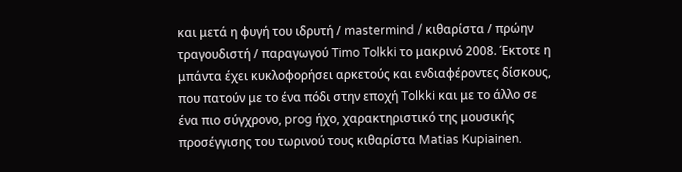και μετά η φυγή του ιδρυτή / mastermind / κιθαρίστα / πρώην τραγουδιστή / παραγωγού Timo Tolkki το μακρινό 2008. Έκτοτε η μπάντα έχει κυκλοφορήσει αρκετούς και ενδιαφέροντες δίσκους, που πατούν με το ένα πόδι στην εποχή Tolkki και με το άλλο σε ένα πιο σύγχρονο, prog ήχο, χαρακτηριστικό της μουσικής προσέγγισης του τωρινού τους κιθαρίστα Matias Kupiainen.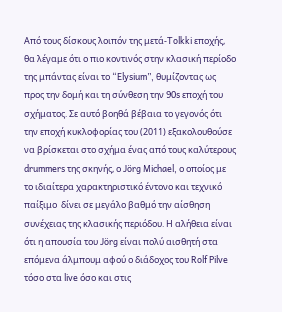Από τους δίσκους λοιπόν της μετά-Tolkki εποχής, θα λέγαμε ότι ο πιο κοντινός στην κλασική περίοδο της μπάντας είναι το “Elysium”, θυμίζοντας ως προς την δομή και τη σύνθεση την 90s εποχή του σχήματος. Σε αυτό βοηθά βέβαια το γεγονός ότι την εποχή κυκλοφορίας του (2011) εξακολουθούσε να βρίσκεται στο σχήμα ένας από τους καλύτερους drummers της σκηνής, ο Jörg Michael, ο οποίος με το ιδιαίτερα χαρακτηριστικό έντονο και τεχνικό παίξιμο  δίνει σε μεγάλο βαθμό την αίσθηση συνέχειας της κλασικής περιόδου. Η αλήθεια είναι ότι η απουσία του Jörg είναι πολύ αισθητή στα επόμενα άλμπουμ αφού ο διάδοχος του Rolf Pilve τόσο στα live όσο και στις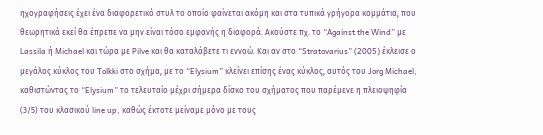ηχογραφήσεις έχει ένα διαφορετικό στυλ το οποίο φαίνεται ακόμη και στα τυπικά γρήγορα κομμάτια, που θεωρητικά εκεί θα έπρεπε να μην είναι τόσο εμφανής η διαφορά. Ακούστε πχ. το “Against the Wind” με Lassila ή Michael και τώρα με Pilve και θα καταλάβετε τι εννοώ. Και αν στο “Stratovarius” (2005) έκλεισε ο μεγάλος κύκλος του Tolkki στο σχήμα, με το “Elysium” κλείνει επίσης ένας κύκλος, αυτός του Jorg Michael, καθιστώντας το “Elysium” το τελευταίο μέχρι σήμερα δίσκο του σχήματος που παρέμενε η πλειοψηφία (3/5) του κλασικού line up, καθώς έκτοτε μείναμε μόνο με τους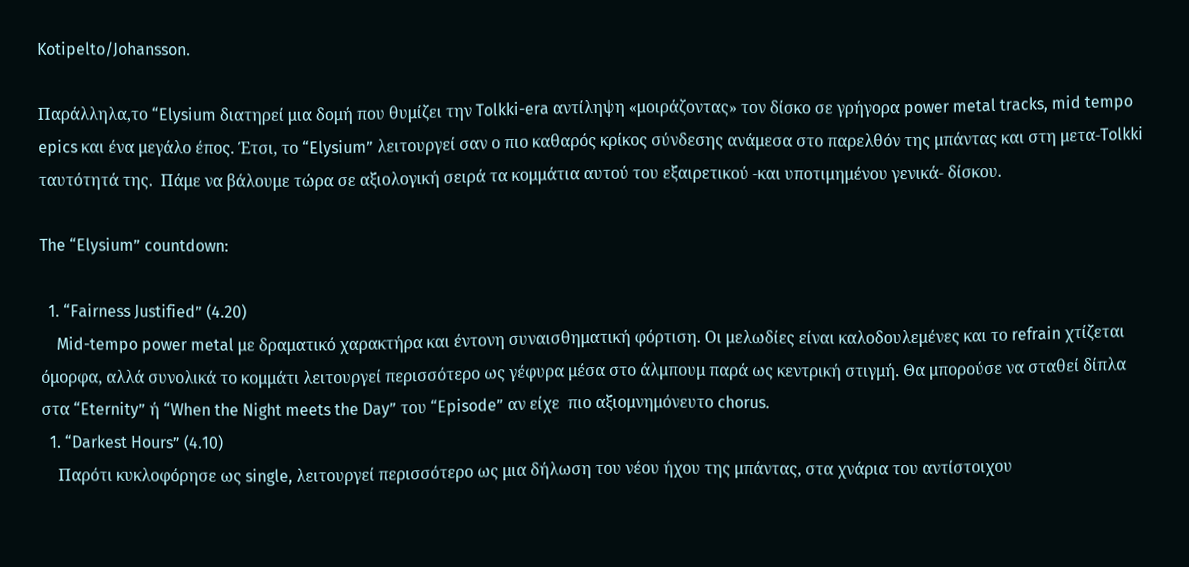Kotipelto/Johansson.

Παράλληλα,το “Elysium διατηρεί μια δομή που θυμίζει την Tolkki-era αντίληψη «μοιράζοντας» τον δίσκο σε γρήγορα power metal tracks, mid tempo epics και ένα μεγάλο έπος. Έτσι, το “Elysium” λειτουργεί σαν ο πιο καθαρός κρίκος σύνδεσης ανάμεσα στο παρελθόν της μπάντας και στη μετα-Tolkki ταυτότητά της.  Πάμε να βάλουμε τώρα σε αξιολογική σειρά τα κομμάτια αυτού του εξαιρετικού -και υποτιμημένου γενικά- δίσκου.

The “Elysium” countdown:

  1. “Fairness Justified” (4.20)
    Mid-tempo power metal με δραματικό χαρακτήρα και έντονη συναισθηματική φόρτιση. Οι μελωδίες είναι καλοδουλεμένες και το refrain χτίζεται όμορφα, αλλά συνολικά το κομμάτι λειτουργεί περισσότερο ως γέφυρα μέσα στο άλμπουμ παρά ως κεντρική στιγμή. Θα μπορούσε να σταθεί δίπλα στα “Eternity” ή “When the Night meets the Day” του “Episode” αν είχε  πιο αξιομνημόνευτο chorus.
  1. “Darkest Hours” (4.10)
    Παρότι κυκλοφόρησε ως single, λειτουργεί περισσότερο ως μια δήλωση του νέου ήχου της μπάντας, στα χνάρια του αντίστοιχου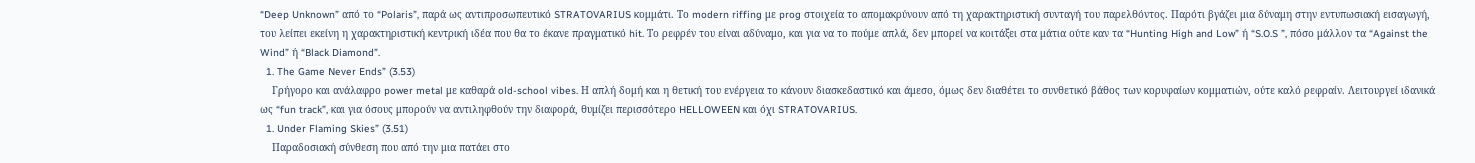“Deep Unknown” από το “Polaris”, παρά ως αντιπροσωπευτικό STRATOVARIUS κομμάτι. Το modern riffing με prog στοιχεία το απομακρύνουν από τη χαρακτηριστική συνταγή του παρελθόντος. Παρότι βγάζει μια δύναμη στην εντυπωσιακή εισαγωγή, του λείπει εκείνη η χαρακτηριστική κεντρική ιδέα που θα το έκανε πραγματικό hit. Το ρεφρέν του είναι αδύναμο, και για να το πούμε απλά, δεν μπορεί να κοιτάξει στα μάτια ούτε καν τα “Hunting High and Low” ή “S.O.S ”, πόσο μάλλον τα “Against the Wind” ή “Black Diamond”.
  1. The Game Never Ends” (3.53)
    Γρήγορο και ανάλαφρο power metal με καθαρά old-school vibes. Η απλή δομή και η θετική του ενέργεια το κάνουν διασκεδαστικό και άμεσο, όμως δεν διαθέτει το συνθετικό βάθος των κορυφαίων κομματιών, ούτε καλό ρεφραίν. Λειτουργεί ιδανικά ως “fun track”, και για όσους μπορούν να αντιληφθούν την διαφορά, θυμίζει περισσότερο HELLOWEEN και όχι STRATOVARIUS.
  1. Under Flaming Skies” (3.51)
    Παραδοσιακή σύνθεση που από την μια πατάει στο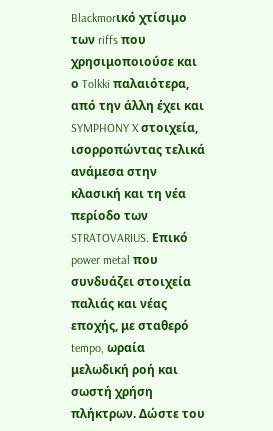Blackmorικό χτίσιμο των riffs που χρησιμοποιούσε και ο Tolkki παλαιότερα, από την άλλη έχει και SYMPHONY X στοιχεία, ισορροπώντας τελικά ανάμεσα στην κλασική και τη νέα περίοδο των STRATOVARIUS. Επικό power metal που συνδυάζει στοιχεία παλιάς και νέας εποχής, με σταθερό tempo, ωραία μελωδική ροή και σωστή χρήση πλήκτρων. Δώστε του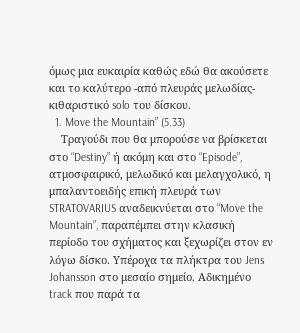όμως μια ευκαιρία καθώς εδώ θα ακούσετε και το καλύτερο -από πλευράς μελωδίας- κιθαριστικό solo του δίσκου.
  1. Move the Mountain” (5.33)
    Τραγούδι που θα μπορούσε να βρίσκεται στο “Destiny” ή ακόμη και στο “Episode”, ατμοσφαιρικό, μελωδικό και μελαγχολικό, η μπαλαντοειδής επική πλευρά των STRATOVARIUS αναδεικνύεται στο “Move the Mountain”, παραπέμπει στην κλασική περίοδο του σχήματος και ξεχωρίζει στον εν λόγω δίσκο. Υπέροχα τα πλήκτρα του Jens Johansson στο μεσαίο σημείο. Αδικημένο track που παρά τα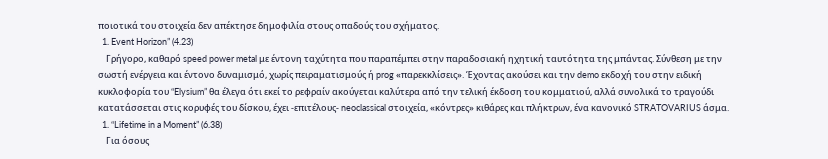ποιοτικά του στοιχεία δεν απέκτησε δημοφιλία στους οπαδούς του σχήματος.
  1. Event Horizon” (4.23)
    Γρήγορο, καθαρό speed power metal με έντονη ταχύτητα που παραπέμπει στην παραδοσιακή ηχητική ταυτότητα της μπάντας. Σύνθεση με την σωστή ενέργεια και έντονο δυναμισμό, χωρίς πειραματισμούς ή prog «παρεκκλίσεις». Έχοντας ακούσει και την demo εκδοχή του στην ειδική κυκλοφορία του “Elysium” θα έλεγα ότι εκεί το ρεφραίν ακούγεται καλύτερα από την τελική έκδοση του κομματιού, αλλά συνολικά το τραγούδι κατατάσσεται στις κορυφές του δίσκου, έχει -επιτέλους- neoclassical στοιχεία, «κόντρες» κιθάρες και πλήκτρων, ένα κανονικό STRATOVARIUS άσμα.
  1. “Lifetime in a Moment” (6.38)
    Για όσους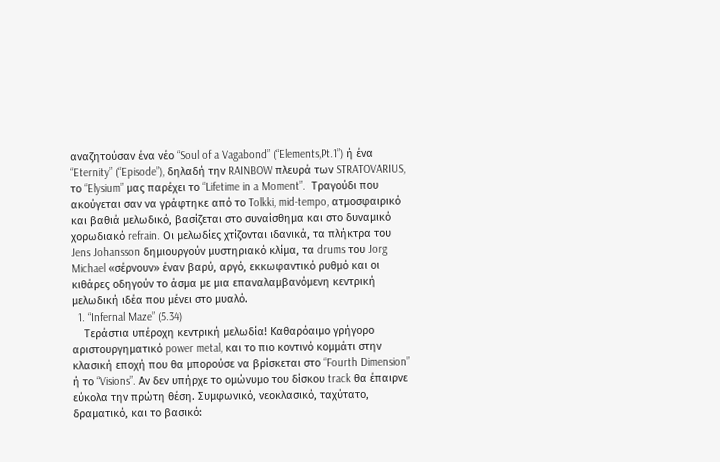αναζητούσαν ένα νέο “Soul of a Vagabond” (“Elements,Pt.1”) ή ένα “Eternity” (“Episode”), δηλαδή την RAINBOW πλευρά των STRATOVARIUS, το “Elysium” μας παρέχει το “Lifetime in a Moment”.  Τραγούδι που ακούγεται σαν να γράφτηκε από το Tolkki, mid-tempo, ατμοσφαιρικό και βαθιά μελωδικό, βασίζεται στο συναίσθημα και στο δυναμικό χορωδιακό refrain. Οι μελωδίες χτίζονται ιδανικά, τα πλήκτρα του Jens Johansson δημιουργούν μυστηριακό κλίμα, τα drums του Jorg Michael «σέρνουν» έναν βαρύ, αργό, εκκωφαντικό ρυθμό και οι κιθάρες οδηγούν το άσμα με μια επαναλαμβανόμενη κεντρική μελωδική ιδέα που μένει στο μυαλό.
  1. “Infernal Maze” (5.34)
    Τεράστια υπέροχη κεντρική μελωδία! Καθαρόαιμο γρήγορο αριστουργηματικό power metal, και το πιο κοντινό κομμάτι στην κλασική εποχή που θα μπορούσε να βρίσκεται στο “Fourth Dimension” ή το “Visions”. Αν δεν υπήρχε το ομώνυμο του δίσκου track θα έπαιρνε εύκολα την πρώτη θέση. Συμφωνικό, νεοκλασικό, ταχύτατο, δραματικό, και το βασικό: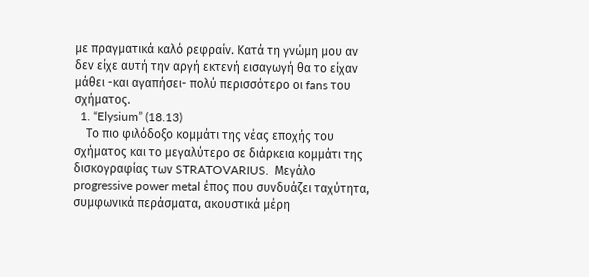με πραγματικά καλό ρεφραίν. Κατά τη γνώμη μου αν δεν είχε αυτή την αργή εκτενή εισαγωγή θα το είχαν μάθει -και αγαπήσει- πολύ περισσότερο οι fans του σχήματος.
  1. “Elysium” (18.13)
    Το πιο φιλόδοξο κομμάτι της νέας εποχής του σχήματος και το μεγαλύτερο σε διάρκεια κομμάτι της δισκογραφίας των STRATOVARIUS.  Μεγάλο progressive power metal έπος που συνδυάζει ταχύτητα, συμφωνικά περάσματα, ακουστικά μέρη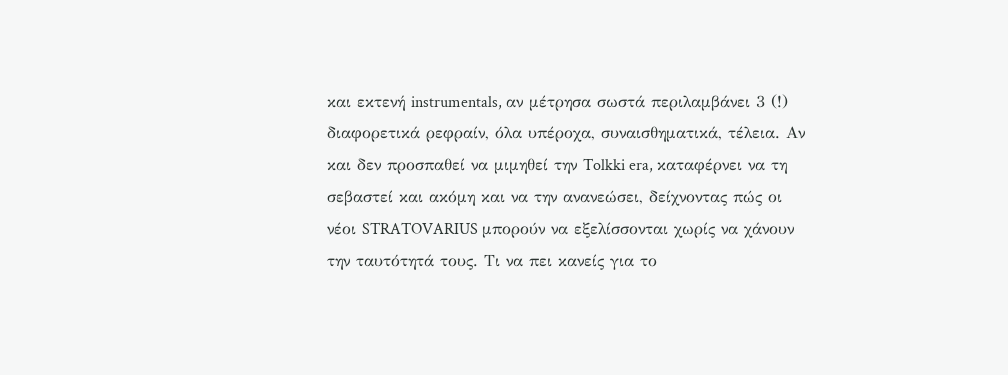και εκτενή instrumentals, αν μέτρησα σωστά περιλαμβάνει 3 (!) διαφορετικά ρεφραίν, όλα υπέροχα, συναισθηματικά, τέλεια. Αν και δεν προσπαθεί να μιμηθεί την Tolkki era, καταφέρνει να τη σεβαστεί και ακόμη και να την ανανεώσει, δείχνοντας πώς οι νέοι STRATOVARIUS μπορούν να εξελίσσονται χωρίς να χάνουν την ταυτότητά τους. Τι να πει κανείς για το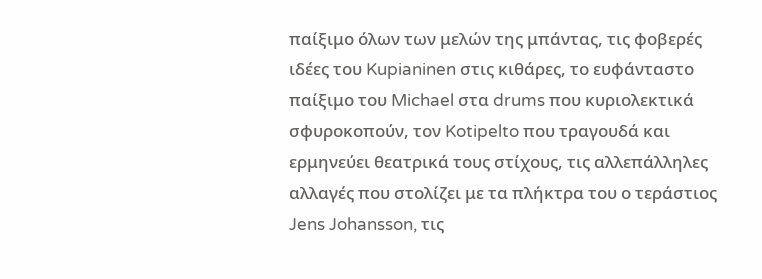παίξιμο όλων των μελών της μπάντας, τις φοβερές ιδέες του Kupianinen στις κιθάρες, το ευφάνταστο παίξιμο του Michael στα drums που κυριολεκτικά σφυροκοπούν, τον Kotipelto που τραγουδά και ερμηνεύει θεατρικά τους στίχους, τις αλλεπάλληλες αλλαγές που στολίζει με τα πλήκτρα του ο τεράστιος Jens Johansson, τις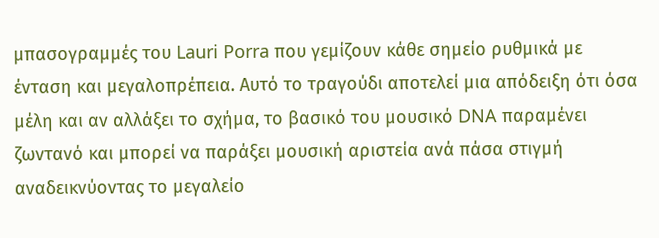μπασογραμμές του Lauri Porra που γεμίζουν κάθε σημείο ρυθμικά με ένταση και μεγαλοπρέπεια. Αυτό το τραγούδι αποτελεί μια απόδειξη ότι όσα μέλη και αν αλλάξει το σχήμα, το βασικό του μουσικό DNA παραμένει ζωντανό και μπορεί να παράξει μουσική αριστεία ανά πάσα στιγμή αναδεικνύοντας το μεγαλείο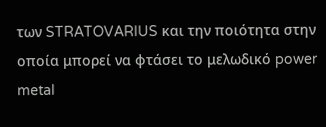των STRATOVARIUS και την ποιότητα στην οποία μπορεί να φτάσει το μελωδικό power metal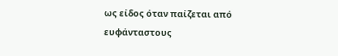ως είδος όταν παίζεται από ευφάνταστους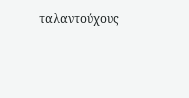ταλαντούχους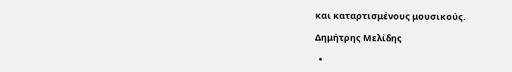και καταρτισμένους μουσικούς.

Δημήτρης Μελίδης

  •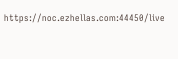https://noc.ezhellas.com:44450/live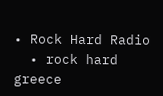• Rock Hard Radio
  • rock hard greece